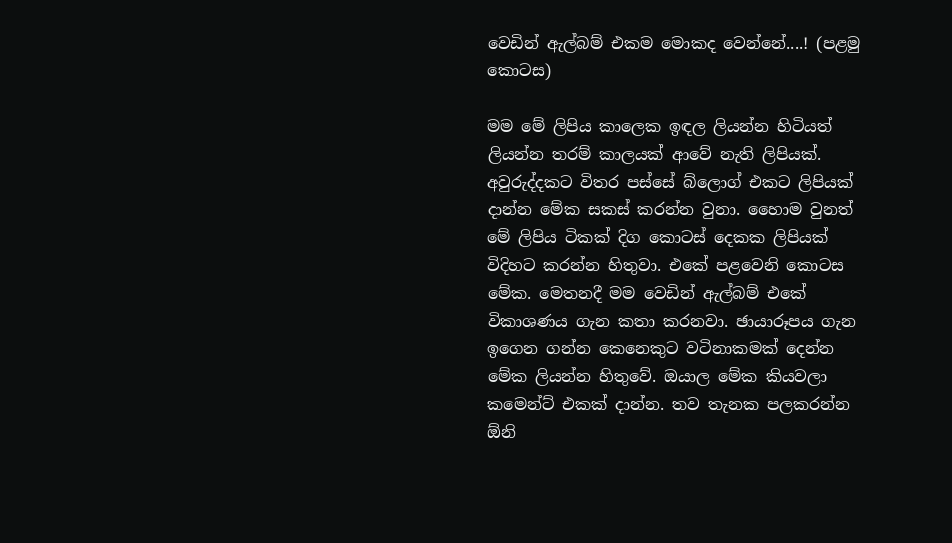වෙඩින් ඇල්බම් එකම මොකද වෙන්නේ....! (පළමු කොටස)

මම මේ ලිපිය කාලෙක ඉඳල ලියන්න හිටියත් ලියන්න තරම් කාලයක් ආවේ නැති ලිපියක්. අවුරුද්දකට විතර පස්සේ බ්ලොග් එකට ලිපියක් දාන්න මේක සකස් කරන්න වුනා. හෛාම වුනත් මේ ලිපිය ටිකක් දිග කොටස් දෙකක ලිපියක් විදිහට කරන්න හිතුවා. එකේ පළවෙනි කොටස මේක. මෙතනදී මම වෙඩින් ඇල්බම් එකේ විකාශණය ගැන කතා කරනවා. ඡායාරූපය ගැන ඉගෙන ගන්න කෙනෙකුට වටිනාකමක් දෙන්න මේක ලියන්න හිතුවේ. ඔයාල මේක කියවලා කමෙන්ට් එකක් දාන්න. තව තැනක පලකරන්න ඕනි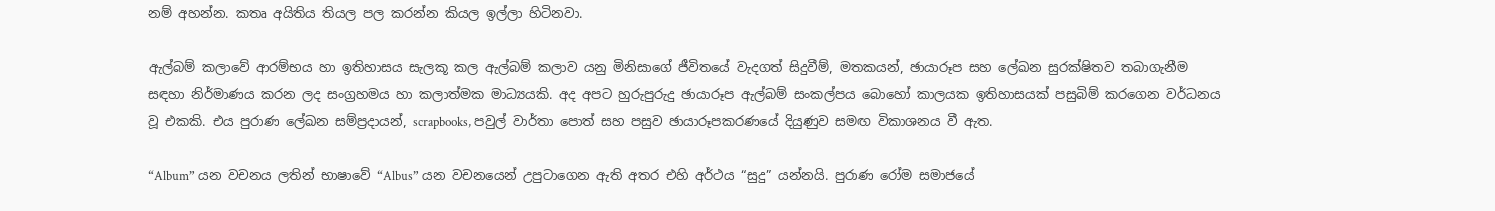නම් අහන්න. කතෘ අයිතිය තියල පල කරන්න කියල ඉල්ලා හිටිනවා.

ඇල්බම් කලාවේ ආරම්භය හා ඉතිහාසය සැලකූ කල ඇල්බම් කලාව යනු මිනිසාගේ ජීවිතයේ වැදගත් සිදුවීම්, මතකයන්, ඡායාරූප සහ ලේඛන සුරක්ෂිතව තබාගැනීම සඳහා නිර්මාණය කරන ලද සංග්‍රහමය හා කලාත්මක මාධ්‍යයකි. අද අපට හුරුපුරුදු ඡායාරූප ඇල්බම් සංකල්පය බොහෝ කාලයක ඉතිහාසයක් පසුබිම් කරගෙන වර්ධනය වූ එකකි. එය පුරාණ ලේඛන සම්ප්‍රදායන්, scrapbooks, පවුල් වාර්තා පොත් සහ පසුව ඡායාරූපකරණයේ දියුණුව සමඟ විකාශනය වී ඇත.

“Album” යන වචනය ලතින් භාෂාවේ “Albus” යන වචනයෙන් උපුටාගෙන ඇති අතර එහි අර්ථය “සුදු” යන්නයි. පුරාණ රෝම සමාජයේ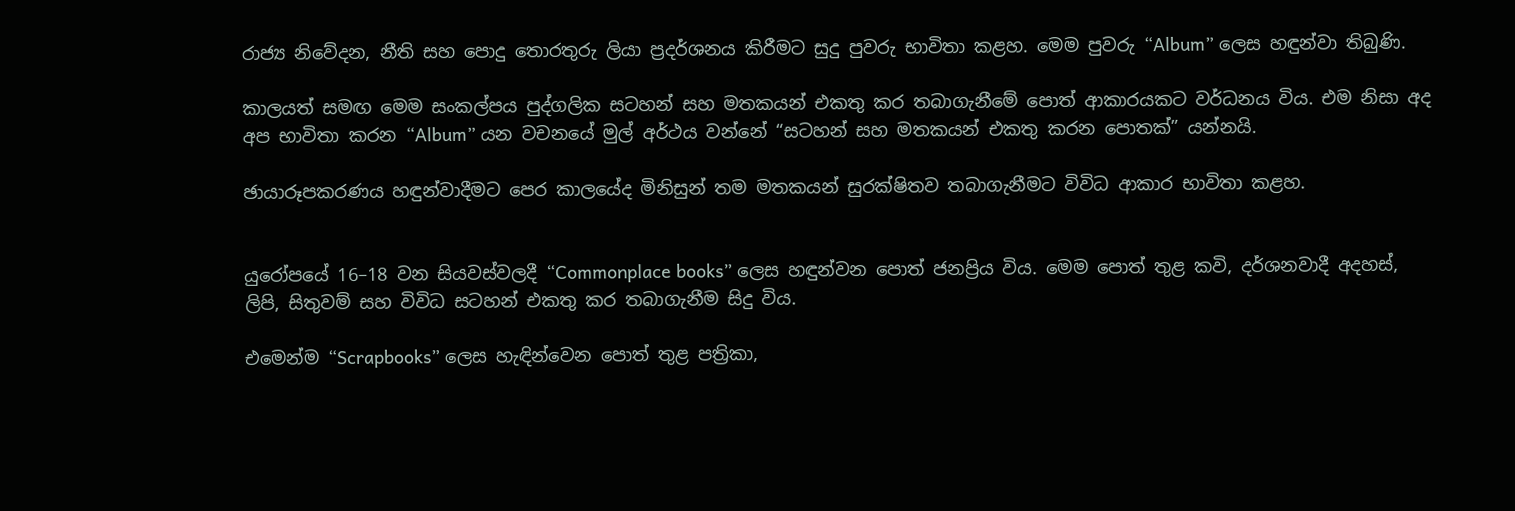රාජ්‍ය නිවේදන, නීති සහ පොදු තොරතුරු ලියා ප්‍රදර්ශනය කිරීමට සුදු පුවරු භාවිතා කළහ. මෙම පුවරු “Album” ලෙස හඳුන්වා තිබුණි.

කාලයත් සමඟ මෙම සංකල්පය පුද්ගලික සටහන් සහ මතකයන් එකතු කර තබාගැනීමේ පොත් ආකාරයකට වර්ධනය විය. එම නිසා අද අප භාවිතා කරන “Album” යන වචනයේ මුල් අර්ථය වන්නේ “සටහන් සහ මතකයන් එකතු කරන පොතක්” යන්නයි.

ඡායාරූපකරණය හඳුන්වාදීමට පෙර කාලයේද මිනිසුන් තම මතකයන් සුරක්ෂිතව තබාගැනීමට විවිධ ආකාර භාවිතා කළහ.


යුරෝපයේ 16–18 වන සියවස්වලදී “Commonplace books” ලෙස හඳුන්වන පොත් ජනප්‍රිය විය. මෙම පොත් තුළ කවි, දර්ශනවාදී අදහස්, ලිපි, සිතුවම් සහ විවිධ සටහන් එකතු කර තබාගැනීම සිදු විය.

එමෙන්ම “Scrapbooks” ලෙස හැඳින්වෙන පොත් තුළ පත්‍රිකා,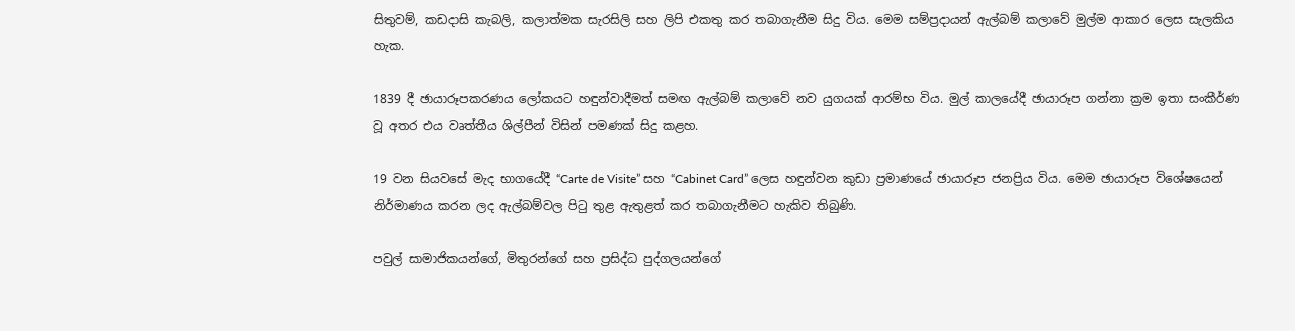සිතුවම්, කඩදාසි කැබලි, කලාත්මක සැරසිලි සහ ලිපි එකතු කර තබාගැනීම සිදු විය. මෙම සම්ප්‍රදායන් ඇල්බම් කලාවේ මුල්ම ආකාර ලෙස සැලකිය හැක.

1839 දී ඡායාරූපකරණය ලෝකයට හඳුන්වාදීමත් සමඟ ඇල්බම් කලාවේ නව යුගයක් ආරම්භ විය. මුල් කාලයේදී ඡායාරූප ගන්නා ක්‍රම ඉතා සංකීර්ණ වූ අතර එය වෘත්තීය ශිල්පීන් විසින් පමණක් සිදු කළහ.

19 වන සියවසේ මැද භාගයේදී “Carte de Visite” සහ “Cabinet Card” ලෙස හඳුන්වන කුඩා ප්‍රමාණයේ ඡායාරූප ජනප්‍රිය විය. මෙම ඡායාරූප විශේෂයෙන් නිර්මාණය කරන ලද ඇල්බම්වල පිටු තුළ ඇතුළත් කර තබාගැනීමට හැකිව තිබුණි.

පවුල් සාමාජිකයන්ගේ, මිතුරන්ගේ සහ ප්‍රසිද්ධ පුද්ගලයන්ගේ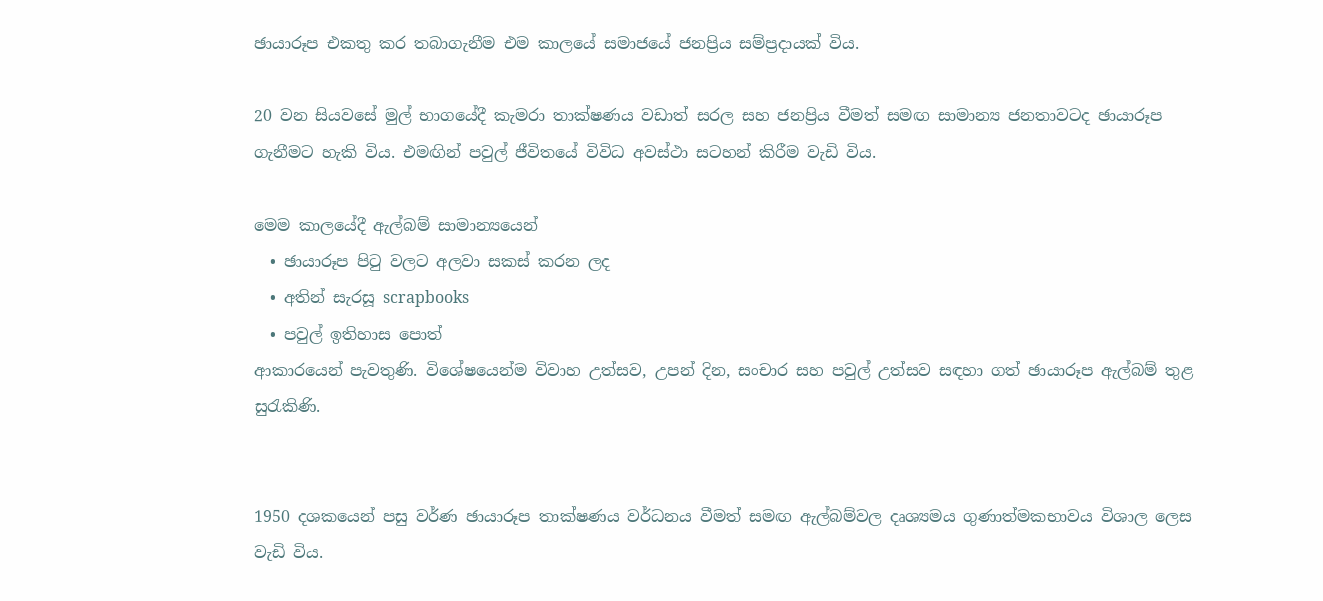ඡායාරූප එකතු කර තබාගැනීම එම කාලයේ සමාජයේ ජනප්‍රිය සම්ප්‍රදායක් විය.

20 වන සියවසේ මුල් භාගයේදී කැමරා තාක්ෂණය වඩාත් සරල සහ ජනප්‍රිය වීමත් සමඟ සාමාන්‍ය ජනතාවටද ඡායාරූප ගැනීමට හැකි විය. එමඟින් පවුල් ජීවිතයේ විවිධ අවස්ථා සටහන් කිරීම වැඩි විය.

මෙම කාලයේදී ඇල්බම් සාමාන්‍යයෙන්
  • ඡායාරූප පිටු වලට අලවා සකස් කරන ලද
  • අතින් සැරසූ scrapbooks
  • පවුල් ඉතිහාස පොත්
ආකාරයෙන් පැවතුණි. විශේෂයෙන්ම විවාහ උත්සව, උපන් දින, සංචාර සහ පවුල් උත්සව සඳහා ගත් ඡායාරූප ඇල්බම් තුළ සුරැකිණි.


1950 දශකයෙන් පසු වර්ණ ඡායාරූප තාක්ෂණය වර්ධනය වීමත් සමඟ ඇල්බම්වල දෘශ්‍යමය ගුණාත්මකභාවය විශාල ලෙස වැඩි විය.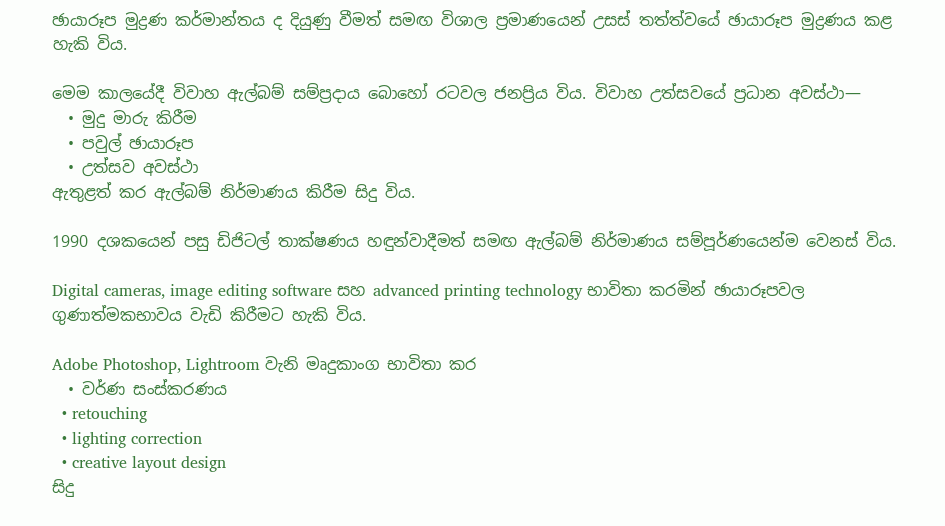ඡායාරූප මුද්‍රණ කර්මාන්තය ද දියුණු වීමත් සමඟ විශාල ප්‍රමාණයෙන් උසස් තත්ත්වයේ ඡායාරූප මුද්‍රණය කළ හැකි විය.

මෙම කාලයේදී විවාහ ඇල්බම් සම්ප්‍රදාය බොහෝ රටවල ජනප්‍රිය විය. විවාහ උත්සවයේ ප්‍රධාන අවස්ථා—
  • මුදු මාරු කිරීම
  • පවුල් ඡායාරූප
  • උත්සව අවස්ථා
ඇතුළත් කර ඇල්බම් නිර්මාණය කිරීම සිදු විය.

1990 දශකයෙන් පසු ඩිජිටල් තාක්ෂණය හඳුන්වාදීමත් සමඟ ඇල්බම් නිර්මාණය සම්පූර්ණයෙන්ම වෙනස් විය.

Digital cameras, image editing software සහ advanced printing technology භාවිතා කරමින් ඡායාරූපවල ගුණාත්මකභාවය වැඩි කිරීමට හැකි විය.

Adobe Photoshop, Lightroom වැනි මෘදුකාංග භාවිතා කර
  • වර්ණ සංස්කරණය
  • retouching
  • lighting correction
  • creative layout design
සිදු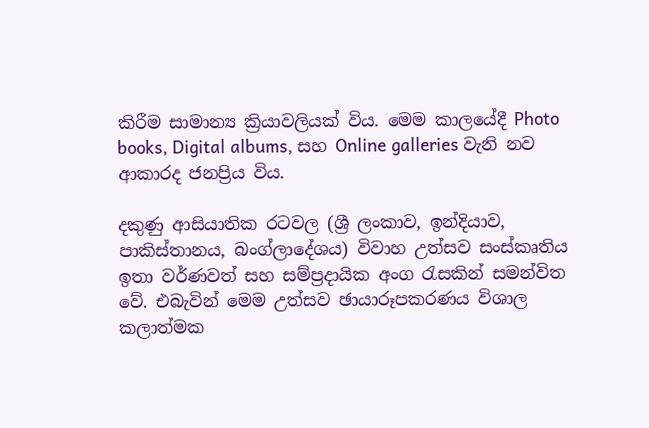කිරීම සාමාන්‍ය ක්‍රියාවලියක් විය. මෙම කාලයේදී Photo books, Digital albums, සහ Online galleries වැනි නව ආකාරද ජනප්‍රිය විය.

දකුණු ආසියාතික රටවල (ශ්‍රී ලංකාව, ඉන්දියාව, පාකිස්තානය, බංග්ලාදේශය) විවාහ උත්සව සංස්කෘතිය ඉතා වර්ණවත් සහ සම්ප්‍රදායික අංග රැසකින් සමන්විත වේ. එබැවින් මෙම උත්සව ඡායාරූපකරණය විශාල කලාත්මක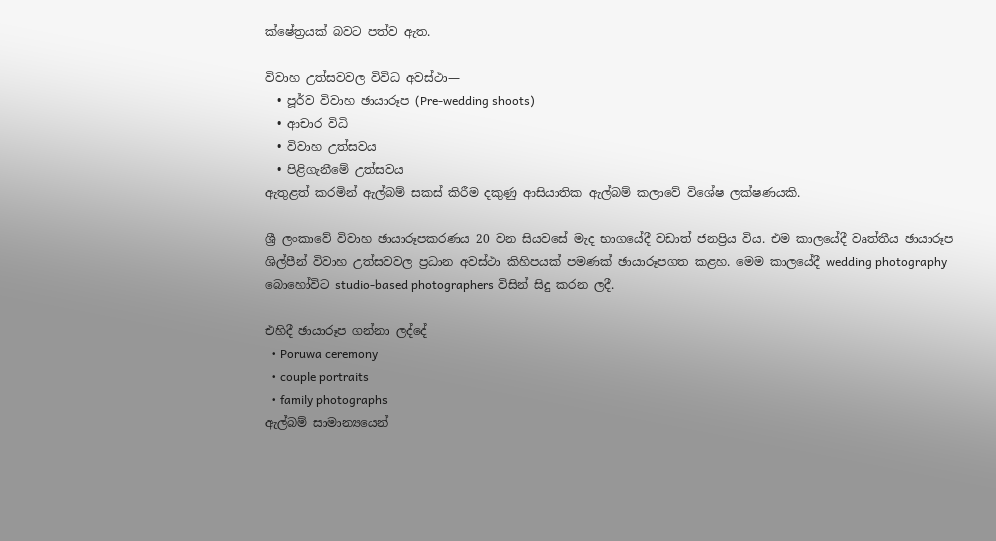ක්ෂේත්‍රයක් බවට පත්ව ඇත.

විවාහ උත්සවවල විවිධ අවස්ථා—
  • පූර්ව විවාහ ඡායාරූප (Pre-wedding shoots)
  • ආචාර විධි
  • විවාහ උත්සවය
  • පිළිගැනීමේ උත්සවය
ඇතුළත් කරමින් ඇල්බම් සකස් කිරීම දකුණු ආසියාතික ඇල්බම් කලාවේ විශේෂ ලක්ෂණයකි.

ශ්‍රී ලංකාවේ විවාහ ඡායාරූපකරණය 20 වන සියවසේ මැද භාගයේදී වඩාත් ජනප්‍රිය විය. එම කාලයේදී වෘත්තීය ඡායාරූප ශිල්පීන් විවාහ උත්සවවල ප්‍රධාන අවස්ථා කිහිපයක් පමණක් ඡායාරූපගත කළහ. මෙම කාලයේදී wedding photography බොහෝවිට studio-based photographers විසින් සිදු කරන ලදී.

එහිදී ඡායාරූප ගන්නා ලද්දේ
  • Poruwa ceremony
  • couple portraits
  • family photographs
ඇල්බම් සාමාන්‍යයෙන්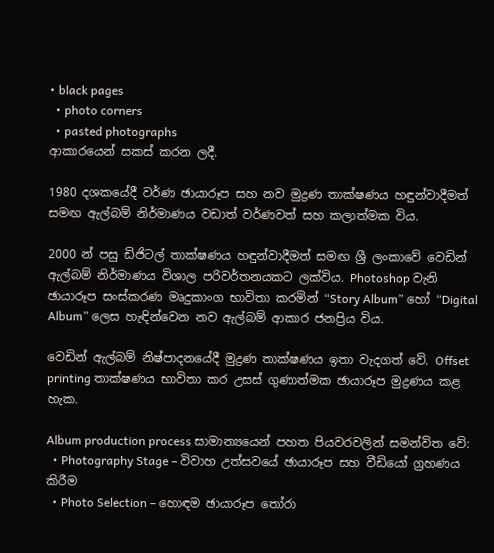• black pages
  • photo corners
  • pasted photographs
ආකාරයෙන් සකස් කරන ලදී.

1980 දශකයේදී වර්ණ ඡායාරූප සහ නව මුද්‍රණ තාක්ෂණය හඳුන්වාදීමත් සමඟ ඇල්බම් නිර්මාණය වඩාත් වර්ණවත් සහ කලාත්මක විය.

2000 න් පසු ඩිජිටල් තාක්ෂණය හඳුන්වාදීමත් සමඟ ශ්‍රී ලංකාවේ වෙඩින් ඇල්බම් නිර්මාණය විශාල පරිවර්තනයකට ලක්විය. Photoshop වැනි ඡායාරූප සංස්කරණ මෘදුකාංග භාවිතා කරමින් “Story Album” හෝ “Digital Album” ලෙස හැඳින්වෙන නව ඇල්බම් ආකාර ජනප්‍රිය විය.

වෙඩින් ඇල්බම් නිෂ්පාදනයේදී මුද්‍රණ තාක්ෂණය ඉතා වැදගත් වේ. Offset printing තාක්ෂණය භාවිතා කර උසස් ගුණාත්මක ඡායාරූප මුද්‍රණය කළ හැක.

Album production process සාමාන්‍යයෙන් පහත පියවරවලින් සමන්විත වේ:
  • Photography Stage – විවාහ උත්සවයේ ඡායාරූප සහ වීඩියෝ ග්‍රහණය කිරීම
  • Photo Selection – හොඳම ඡායාරූප තෝරා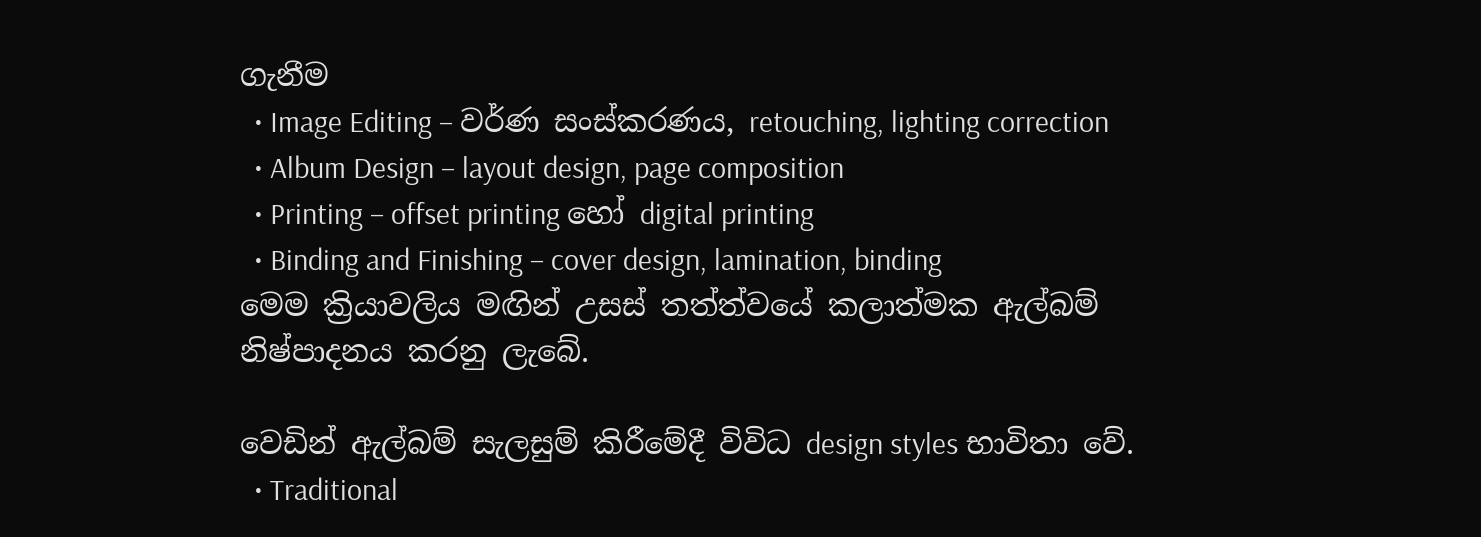ගැනීම
  • Image Editing – වර්ණ සංස්කරණය, retouching, lighting correction
  • Album Design – layout design, page composition
  • Printing – offset printing හෝ digital printing
  • Binding and Finishing – cover design, lamination, binding
මෙම ක්‍රියාවලිය මඟින් උසස් තත්ත්වයේ කලාත්මක ඇල්බම් නිෂ්පාදනය කරනු ලැබේ.

වෙඩින් ඇල්බම් සැලසුම් කිරීමේදී විවිධ design styles භාවිතා වේ.
  • Traditional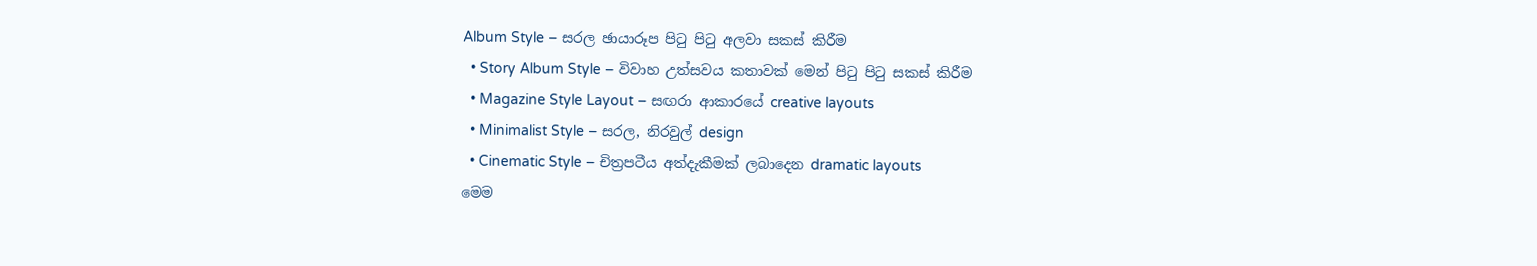Album Style – සරල ඡායාරූප පිටු පිටු අලවා සකස් කිරීම
  • Story Album Style – විවාහ උත්සවය කතාවක් මෙන් පිටු පිටු සකස් කිරීම
  • Magazine Style Layout – සඟරා ආකාරයේ creative layouts
  • Minimalist Style – සරල, නිරවුල් design
  • Cinematic Style – චිත්‍රපටීය අත්දැකීමක් ලබාදෙන dramatic layouts
මෙම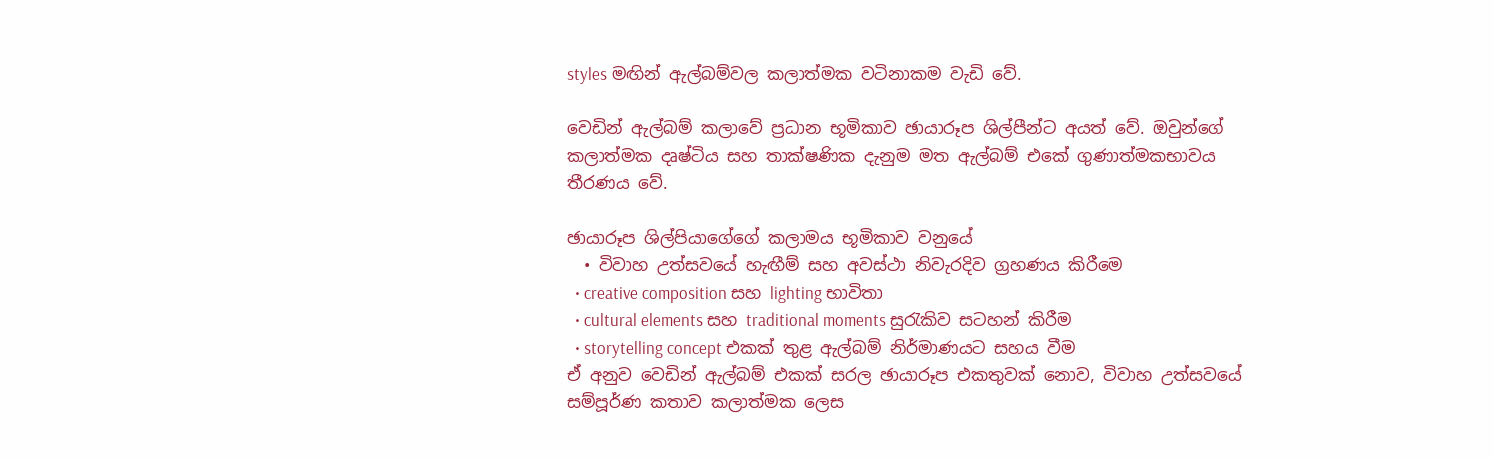styles මඟින් ඇල්බම්වල කලාත්මක වටිනාකම වැඩි වේ.

වෙඩින් ඇල්බම් කලාවේ ප්‍රධාන භූමිකාව ඡායාරූප ශිල්පීන්ට අයත් වේ. ඔවුන්ගේ කලාත්මක දෘෂ්ටිය සහ තාක්ෂණික දැනුම මත ඇල්බම් එකේ ගුණාත්මකභාවය තීරණය වේ.

ඡායාරූප ශිල්පියාගේගේ කලාමය භූමිකාව වනුයේ
  • විවාහ උත්සවයේ හැඟීම් සහ අවස්ථා නිවැරදිව ග්‍රහණය කිරීමෙ
  • creative composition සහ lighting භාවිතා
  • cultural elements සහ traditional moments සුරැකිව සටහන් කිරීම
  • storytelling concept එකක් තුළ ඇල්බම් නිර්මාණයට සහය වීම
ඒ අනුව වෙඩින් ඇල්බම් එකක් සරල ඡායාරූප එකතුවක් නොව, විවාහ උත්සවයේ සම්පූර්ණ කතාව කලාත්මක ලෙස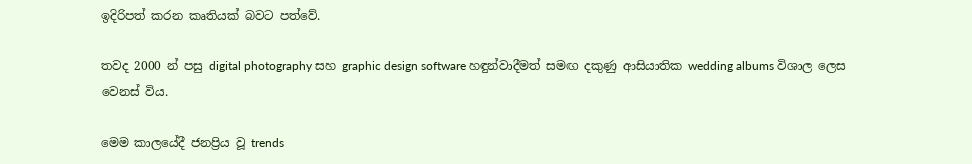ඉදිරිපත් කරන කෘතියක් බවට පත්වේ.

තවද 2000 න් පසු digital photography සහ graphic design software හඳුන්වාදීමත් සමඟ දකුණු ආසියාතික wedding albums විශාල ලෙස වෙනස් විය.

මෙම කාලයේදී ජනප්‍රිය වූ trends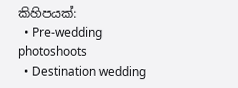කිහිපයක්:
  • Pre-wedding photoshoots
  • Destination wedding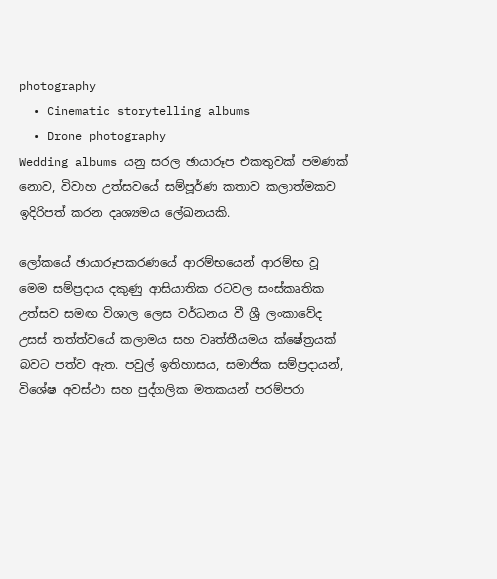photography
  • Cinematic storytelling albums
  • Drone photography
Wedding albums යනු සරල ඡායාරූප එකතුවක් පමණක් නොව, විවාහ උත්සවයේ සම්පූර්ණ කතාව කලාත්මකව ඉදිරිපත් කරන දෘශ්‍යමය ලේඛනයකි.

ලෝකයේ ඡායාරූපකරණයේ ආරම්භයෙන් ආරම්භ වූ මෙම සම්ප්‍රදාය දකුණු ආසියාතික රටවල සංස්කෘතික උත්සව සමඟ විශාල ලෙස වර්ධනය වී ශ්‍රී ලංකාවේද උසස් තත්ත්වයේ කලාමය සහ වෘත්තීයමය ක්ෂේත්‍රයක් බවට පත්ව ඇත. පවුල් ඉතිහාසය, සමාජික සම්ප්‍රදායන්, විශේෂ අවස්ථා සහ පුද්ගලික මතකයන් පරම්පරා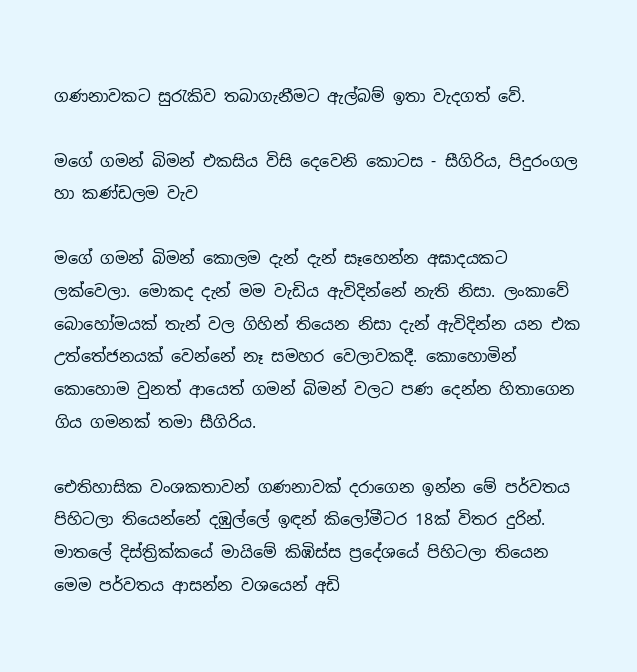ගණනාවකට සුරැකිව තබාගැනීමට ඇල්බම් ඉතා වැදගත් වේ.

මගේ ගමන් බිමන් එකසිය විසි දෙවෙනි කොටස - සීගිරිය, පිදුරංගල හා කණ්ඩලම වැව

මගේ ගමන් බිමන් කොලම දැන් දැන් සෑහෙන්න අඝාදයකට ලක්වෙලා. මොකද දැන් මම වැඩිය ඇවිදින්නේ නැති නිසා. ලංකාවේ බොහෝමයක් තැන් වල ගිහින් තියෙන නිසා දැන් ඇවිදින්න යන එක උත්තේජනයක් වෙන්නේ නෑ සමහර වෙලාවකදී. කොහොමින් කොහොම වුනත් ආයෙත් ගමන් බිමන් වලට පණ දෙන්න හිතාගෙන ගිය ගමනක් තමා සීගිරිය.

ඓතිහාසික වංශකතාවන් ගණනාවක් දරාගෙන ඉන්න මේ පර්වතය පිහිටලා තියෙන්නේ දඹුල්ලේ ඉඳන් කිලෝමීටර 18ක් විතර දුරින්. මාතලේ දිස්ත්‍රික්කයේ මායිමේ කිඹිස්ස ප්‍රදේශයේ පිහිටලා තියෙන මෙම පර්වතය ආසන්න වශයෙන් අඩි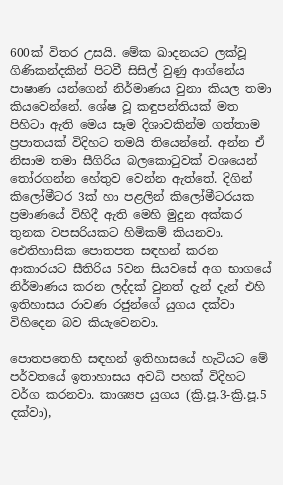600ක් විතර උසයි. මේක ඛාදනයට ලක්වූ ගිණිකන්දකින් පිටවී සිසිල් වුණු ආග්නේය පාෂාණ යන්ගෙන් නිර්මාණය වුනා කියල තමා කියවෙන්නේ. ශේෂ වූ කඳුපන්තියක් මත පිහිටා ඇති මෙය සෑම දිශාවකින්ම ගත්තාම ප්‍රපාතයක් විදිහට තමයි තියෙන්නේ. අන්න ඒ නිසාම තමා සීගිරිය බලකොටුවක් වශයෙන් තෝරගන්න හේතුව වෙන්න ඇත්තේ. දිගින් කිලෝමීටර 3ක් හා පළලින් කිලෝමීටරයක ප්‍රමාණයේ විහිදී ඇති මෙහි මුදුන අක්කර තුනක වපසරියකට හිමිකම් කියනවා. ඓතිහාසික පොතපත සඳහන් කරන ආකාරයට සීතිරිය 5වන සියවසේ අග භාගයේ නිර්මාණය කරන ලද්දක් වුනත් දැන් දැන් එහි ඉතිහාසය රාවණ රජුන්ගේ යුගය දක්වා විහිදෙන බව කියැවෙනවා.

පොතපතෙහි සඳහන් ඉතිහාසයේ හැටියට මේ පර්වතයේ ඉතාහාසය අවධි පහක් විදිහට වර්ග කරනවා. කාශ්‍යප යුගය (ක්‍රි.පූ.3-ක්‍රි.පූ.5 දක්වා),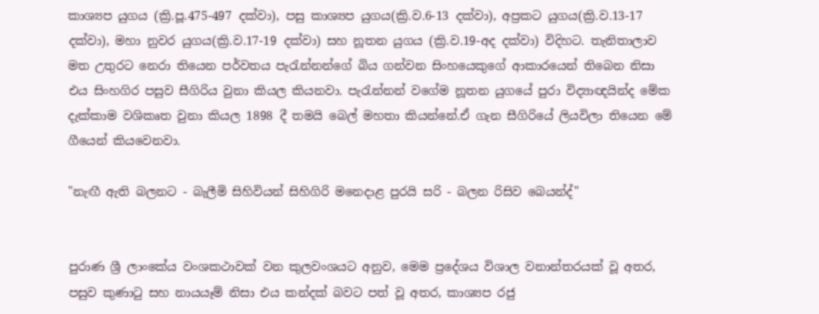කාශ්‍යප යුගය (ක්‍රි.පූ.475-497 දක්වා), පසු කාශ්‍යප යුගය(ක්‍රි.ව.6-13 දක්වා), අප්‍රකට යුගය(ක්‍රි.ව.13-17 දක්වා), මහා නුවර යුගය(ක්‍රි.ව.17-19 දක්වා) සහ නූතන යුගය (ක්‍රි.ව.19-අද දක්වා) විදිහට. තැනිතාලාව මත උතුරට නෙරා තියෙන පර්වතය පැරැන්නන්ගේ බිය ගන්වන සිංහයෙකුගේ ආකාරයෙන් තිබෙන නිසා එය සිංහගිර පසුව සීගිරිය වුනා කියල කියනවා. පැරැන්නන් වගේම නූතන යුගයේ පුරා විද්‍යාඥයින්ද මේක දැක්කාම වශිකෘත වුනා කියල 1898 දී තමයි බෙල් මහතා කියන්නේ.ඒ ගැන සීගිරියේ ලියවිලා තියෙන මේ ගීයෙන් කියවෙනවා.

"නැඟී ඇති බලනට - බැලීමි සිහිවියන් සිහිගිරි මනෙදාළ පුරයි සරි - බලන රිසිව බෙයන්ද්"


පුරාණ ශ්‍රී ලාංකේය වංශකථාවක් වන කුලවංශයට අනුව, මෙම ප්‍රදේශය විශාල වනාන්තරයක් වූ අතර, පසුව කුණාටු සහ නායයෑම් නිසා එය කන්දක් බවට පත් වූ අතර, කාශ්‍යප රජු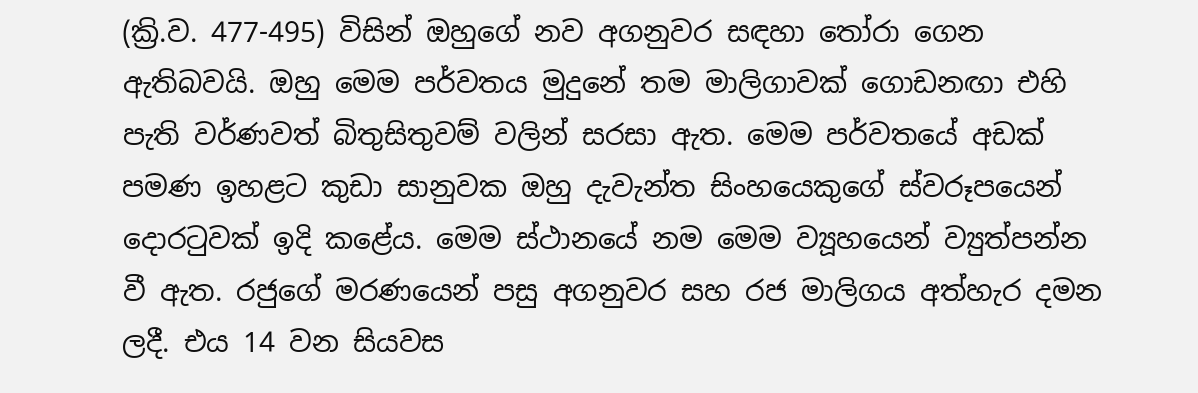(ක්‍රි.ව. 477-495) විසින් ඔහුගේ නව අගනුවර සඳහා තෝරා ගෙන ඇතිබවයි. ඔහු මෙම පර්වතය මුදුනේ තම මාලිගාවක් ගොඩනඟා එහි පැති වර්ණවත් බිතුසිතුවම් වලින් සරසා ඇත. මෙම පර්වතයේ අඩක් පමණ ඉහළට කුඩා සානුවක ඔහු දැවැන්ත සිංහයෙකුගේ ස්වරූපයෙන් දොරටුවක් ඉදි කළේය. මෙම ස්ථානයේ නම මෙම ව්‍යූහයෙන් ව්‍යුත්පන්න වී ඇත. රජුගේ මරණයෙන් පසු අගනුවර සහ රජ මාලිගය අත්හැර දමන ලදී. එය 14 වන සියවස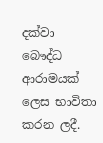දක්වා බෞද්ධ ආරාමයක් ලෙස භාවිතා කරන ලදී.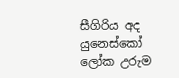සීගිරිය අද යුනෙස්කෝ ලෝක උරුම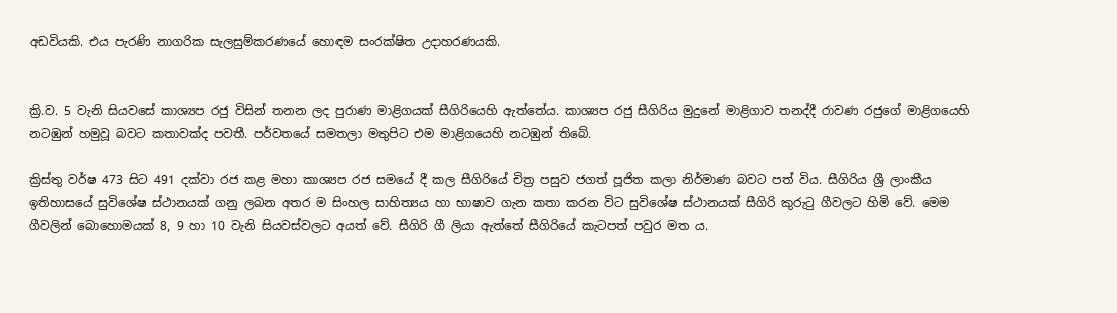අඩවියකි. එය පැරණි නාගරික සැලසුම්කරණයේ හොඳම සංරක්ෂිත උදාහරණයකි.


ක්‍රි.ව. 5 වැනි සියවසේ කාශ්‍යප රජු විසින් තනන ලද පුරාණ මාළිගයක් සීගිරියෙහි ඇත්තේය. කාශ්‍යප රජු සීගිරිය මුදුනේ මාළිගාව තනද්දී රාවණ රජුගේ මාළිගයෙහි නටඹුන් හමුවූ බවට කතාවක්ද පවතී. පර්වතයේ සමතලා මතුපිට එම මාළිගයෙහි නටඹුන් තිබේ.

ක්‍රිස්තු වර්ෂ 473 සිට 491 දක්වා රජ කළ මහා කාශ්‍යප රජ සමයේ දී කල සීගිරියේ චිත්‍ර පසුව ජගත් පූජිත කලා නිර්මාණ බවට පත් විය. සීගිරිය ශ්‍රී ලාංකීය ඉතිහාස‍යේ සුවිශේෂ ස්ථානයක් ගනු ලබන අතර ම සිංහල සාහිත්‍යය හා භාෂාව ගැන කතා කරන විට සුවිශේෂ ස්ථානයක් සීගිරි කුරුටු ගීවලට හිමි වේ. මෙම ගීවලින් බොහොමයක් 8, 9 හා 10 වැනි සියවස්වලට අයත් වේ. සීගිරි ගී ලියා ඇත්තේ සීගිරියේ කැටපත් පවුර මත ය.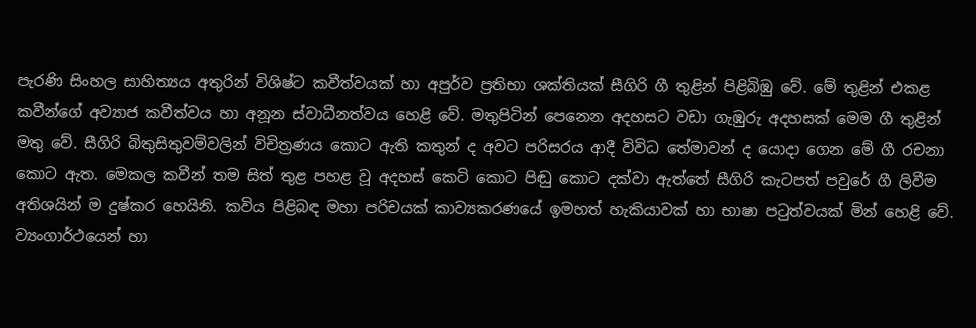පැරණි සිංහල සාහිත්‍යය අතුරින් විශිෂ්ට කවීත්වයක් හා අපුර්ව ප්‍රතිභා ශක්තියක් සීගිරි ගී තුළින් පිළිබිඹු වේ. මේ තුළින් එකළ කවීන්ගේ අව්‍යාජ කවීත්වය හා අනූන ස්වාධීනත්වය හෙළි වේ. මතුපිටින් පෙනෙන අදහසට වඩා ගැඹුරු අදහසක් මෙම ගී තුළින් මතු වේ. සීගිරි බිතුසිතුවම්වලින් විචිත්‍රණය කොට ඇති කතුන් ද අවට පරිසරය ආදී විවිධ තේමාවන් ද යොදා ගෙන මේ ගී රචනා කොට ඇත. මෙකල කවීන් තම සිත් තුළ පහළ වූ අදහස් කෙටි කොට පිඬු කොට දක්වා ඇත්තේ සීගිරි කැටපත් පවුරේ ගී ලිවීම අතිශයින් ම දුෂ්කර හෙයිනි. කවිය පිළිබඳ මහා පරිචයක් කාව්‍යකරණයේ ඉමහත් හැකියාවක් හා භාෂා පටුත්වයක් මින් හෙළි වේ. ව්‍යංගාර්ථයෙන් හා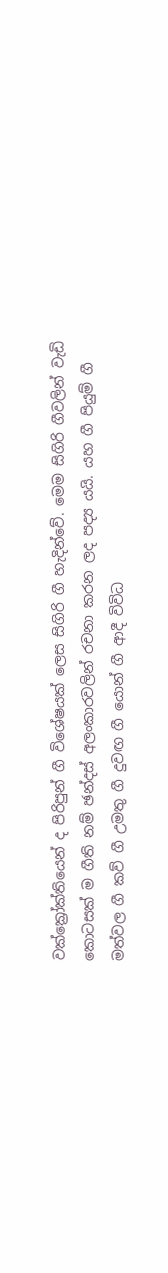ව‍ක්ක්‍රෝක්තියෙන් ද පිරිපුන් ගී විශේෂයක් ලෙස සිගිරි ගී හැදින්වේ. මෙම සිගිරි ගීවලින් වැඩි කොටසක් ම ගීති නම් ඡන්දස් අලංකාරවලින් රචනා කරන ලද පද්‍ය යයි. යහ ගී පියුම් ගී මත්වල ගී කව් ගී උමතු ගී දුවඟ ගී යොන් ගී ආදී විවිධ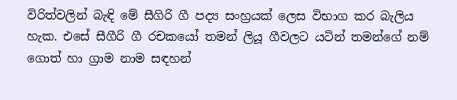විරිත්වලින් බැඳි මේ සීගිරි ගී පද්‍ය සංහ්‍රයක් ලෙස විභාග කර බැලිය හැක. එසේ සීගීරි ගී රචකයෝ තමන් ලියූ ගීවලට යටින් තමන්ගේ නම් ගොත් හා ග්‍රාම නාම සඳහන්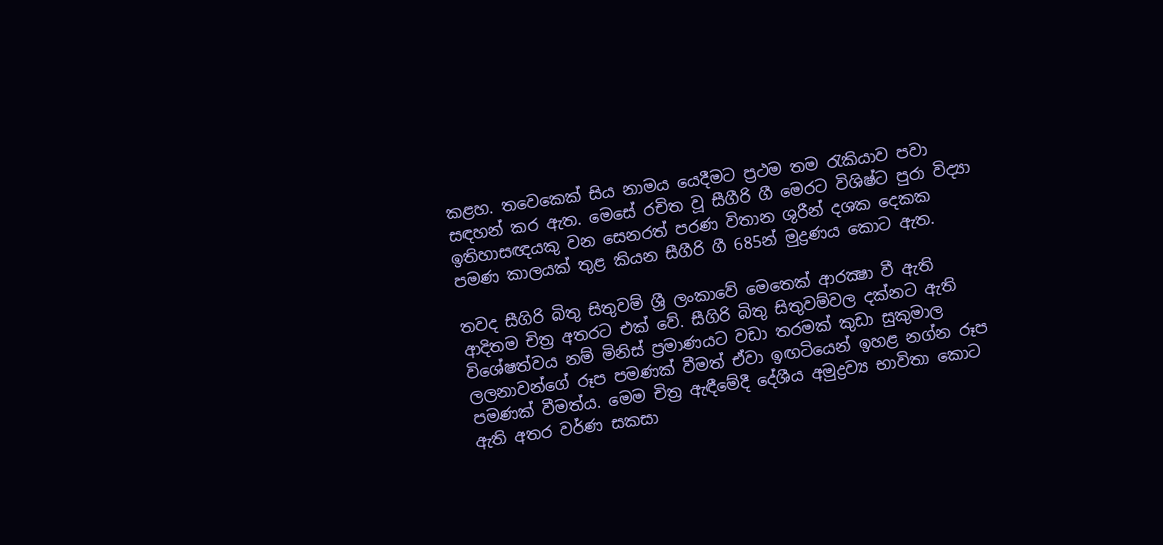කළහ. තවෙකෙක් සිය නාමය යෙදීමට ප්‍රථම තම රැකියාව පවා සඳහන් කර ඇත. මෙසේ රචිත වූ සීගීරි ගී මෙරට විශිෂ්ට පුරා විද්‍යා ඉතිහාසඥයකු වන සෙනරත් පරණ විතාන ශුරීන් දශක දෙකක පමණ කාලයක් තුළ කියන සීගීරි ගී 685න් මුද්‍රණය කොට ඇත.

තවද සීගිරි බිතු සිතුවම් ශ්‍රී ලංකාවේ මෙතෙක් ආරක්‍ෂා වී ඇති ආදිතම චිත්‍ර අතරට එක් වේ. සීගිරි බිතු සිතුවම්වල දක්නට ඇති විශේෂත්වය නම් මිනිස් ප්‍රමාණයට වඩා තරමක් කුඩා සුකුමාල ලලනාවන්ගේ රූප පමණක් වීමත් ඒවා ඉඟටියෙන් ඉහළ නග්න රූප පමණක් වීමත්ය. මෙම චිත්‍ර ඇඳීමේදී දේශීය අමුද්‍රව්‍ය භාවිතා කොට ඇති අතර වර්ණ සකසා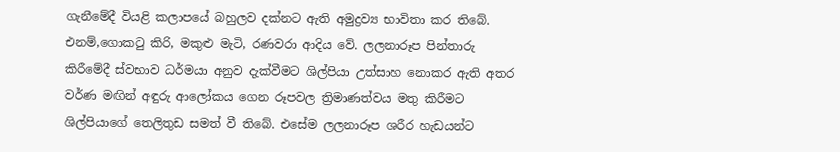ගැනීමේදී වියළි කලාපයේ බහුලව දක්නට ඇති අමුද්‍රව්‍ය භාවිතා කර තිබේ. එනම්,ගොකටු කිරි, මකුළු මැටි, රණවරා ආදිය වේ. ලලනාරූප පින්තාරු කිරීමේදී ස්වභාව ධර්මයා අනුව දැක්වීමට ශිල්පියා උත්සාහ නොකර ඇති අතර වර්ණ මඟින් අඳුරු ආලෝකය ගෙන රූපවල ත්‍රිමාණත්වය මතු කිරීමට ශිල්පියාගේ තෙලිතුඩ සමත් වී තිබේ. එසේම ලලනාරූප ශරීර හැඩයන්ට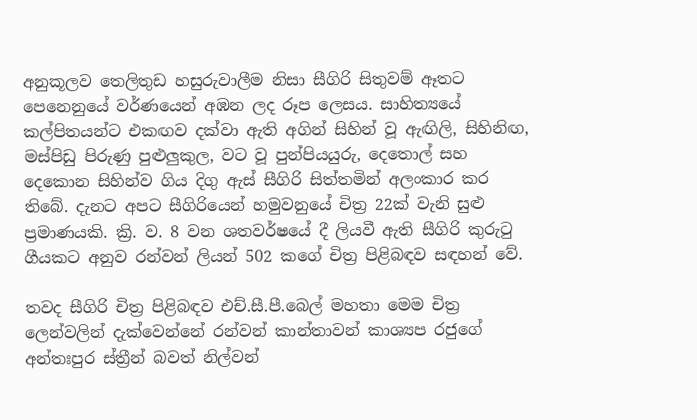අනුකූලව තෙලිතුඩ හසුරුවාලීම නිසා සීගිරි සිතුවම් ඈතට පෙනෙනුයේ වර්ණයෙන් අඹන ලද රූප ලෙසය. සාහිත්‍යයේ කල්පිතයන්ට එකඟව දක්වා ඇති අගින් සිහින් වූ ඇඟිලි, සිහිනිඟ, මස්පිඩු පිරුණු පුළුලුකුල, වට වූ පුන්පියයුරු, දෙතොල් සහ දෙකොන සිහින්ව ගිය දිගු ඇස් සීගිරි සිත්තමින් අලංකාර කර තිබේ. දැනට අපට සීගිරියෙන් හමුවනුයේ චිත්‍ර 22ක් වැනි සුළු ප්‍රමාණයකි. ක්‍රි. ව. 8 වන ශතවර්ෂයේ දී ලියවී ඇති සීගිරි කුරුටු ගීයකට අනුව රන්වන් ලියන් 502 කගේ චිත්‍ර පිළිබඳව සඳහන් වේ.

තවද සීගිරි චිත්‍ර පිළිබඳව එච්.සී.පී.බෙල් මහතා මෙම චිත්‍ර ලෙන්වලින් දැක්වෙන්නේ රන්වන් කාන්තාවන් කාශ්‍යප රජුගේ අන්තඃපුර ස්ත්‍රීන් බවත් නිල්වන්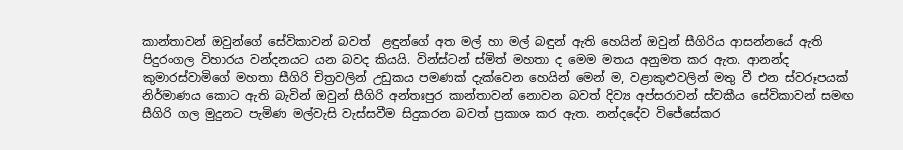කාන්තාවන් ඔවුන්ගේ සේවිකාවන් බවත්  ළඳුන්ගේ අත මල් හා මල් බඳුන් ඇති හෙයින් ඔවුන් සීගිරිය ආසන්නයේ ඇති පිදුරංගල විහාරය වන්දනයට යන බවද කියයි. වින්ස්ටන් ස්මිත් මහතා ද මෙම මතය අනුමත කර ඇත. ආනන්ද කුමාරස්වාමිගේ මහතා සීගිරි චිත්‍රවලින් උඩුකය පමණක් දැක්වෙන හෙයින් මෙන් ම, වළාකුළුවලින් මතු වී එන ස්වරූපයක් නිර්මාණය කොට ඇති බැවින් ඔවුන් සීගිරි අන්තඃපුර කාන්තාවන් නොවන බවත් දිව්‍ය අප්සරාවන් ස්වකීය සේවිකාවන් සමඟ සීගිරි ගල මුදුනට පැමිණ මල්වැසි වැස්සවීම සිදුකරන බවත් ප්‍රකාශ කර ඇත. නන්දදේව විජේසේකර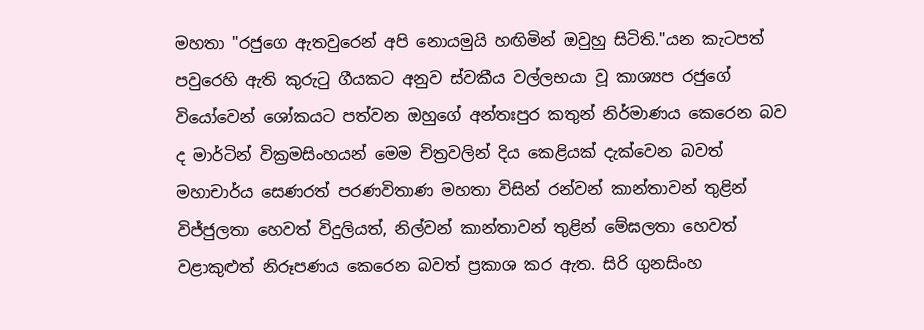මහතා "රජුගෙ ඇතවුරෙන් අපි නොයමුයි හඟිමින් ඔවුහු සිටිති."යන කැටපත් පවුරෙහි ඇති කුරුටු ගීයකට අනුව ස්වකීය වල්ලභයා වූ කාශ්‍යප රජුගේ වියෝවෙන් ශෝකයට පත්වන ඔහුගේ අන්තඃපුර කතුන් නිර්මාණය කෙරෙන බව ද මාර්ටින් වික්‍රමසිංහයන් මෙම චිත්‍රවලින් දිය කෙළියක් දැක්වෙන බවත් මහාචාර්ය සෙණරත් පරණවිතාණ මහතා විසින් රන්වන් කාන්තාවන් තුළින් විජ්ජුලතා හෙවත් විදුලියත්, නිල්වන් කාන්තාවන් තුළින් මේඝලතා හෙවත් වළාකුළුත් නිරූපණය කෙරෙන බවත් ප්‍රකාශ කර ඇත. සිරි ගුනසිංහ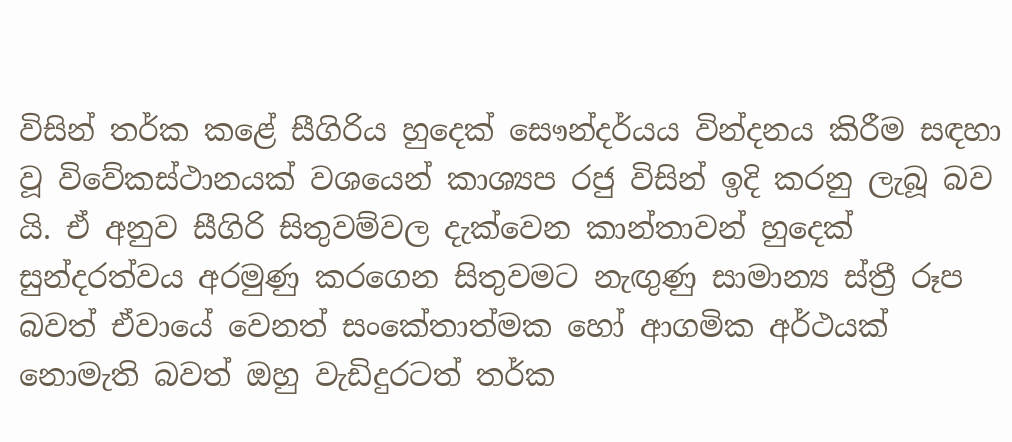විසින් තර්ක කළේ සීගිරිය හුදෙක් සෞන්දර්යය වින්දනය කිරීම සඳහා වූ විවේකස්ථානයක් වශයෙන් කාශ්‍යප රජු විසින් ඉදි කරනු ලැබූ බව යි. ඒ අනුව සීගිරි සිතුවම්වල දැක්වෙන කාන්තාවන් හුදෙක් සුන්දරත්වය අරමුණු කරගෙන සිතුවමට නැඟුණු සාමාන්‍ය ස්ත්‍රී රූප බවත් ඒවායේ වෙනත් සංකේතාත්මක හෝ ආගමික අර්ථයක් නොමැති බවත් ඔහු වැඩිදුරටත් තර්ක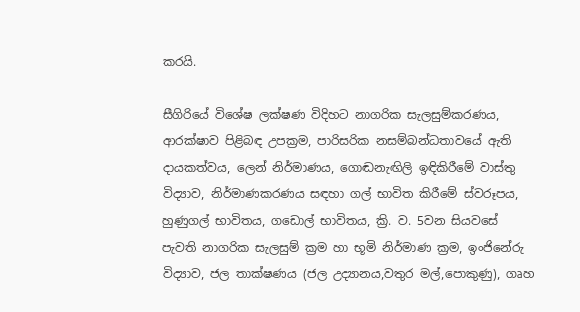කරයි.

සීගිරියේ විශේෂ ලක්ෂණ විදිහට නාගරික සැලසුම්කරණය, ආරක්ෂාව පිළිබඳ උපක්‍රම, පාරිසරික නසම්බන්ධතාවයේ ඇති දායකත්වය, ලෙන් නිර්මාණය, ගොඬනැඟිලි ඉඳිකිරීමේ වාස්තු විද්‍යාව, නිර්මාණකරණය සඳහා ගල් භාවිත කිරීමේ ස්වරූපය, හුණුගල් භාවිතය, ගඩොල් භාවිතය, ක්‍රි. ව. 5වන සියවසේ පැවති නාගරික සැලසුම් ක්‍රම හා භූමි නිර්මාණ ක්‍රම, ඉංජිනේරු විද්‍යාව, ජල තාක්ෂණය (ජල උද්‍යානය,වතුර මල්,පොකුණු), ගෘහ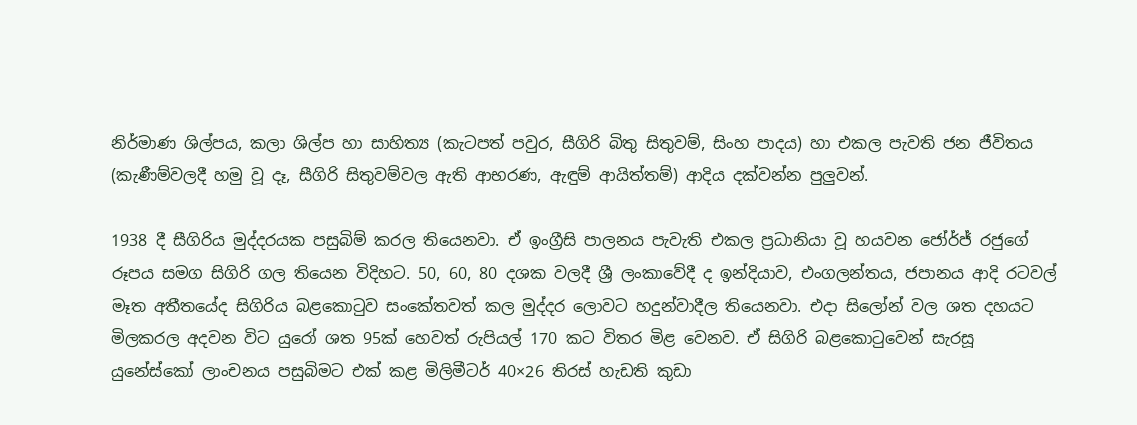නිර්මාණ ශිල්පය, කලා ශිල්ප හා සාහිත්‍ය (කැටපත් පවුර, සීගිරි බිතු සිතුවම්, සිංහ පාදය) හා එකල පැවති ජන ජීවිතය (කැණීම්වලදී හමු වූ දෑ, සීගිරි සිතුවම්වල ඇති ආභරණ, ඇඳුම් ආයිත්තම්) ආදිය දක්වන්න පුලුවන්.

1938 දී සීගිරිය මුද්දරයක පසුබිම් කරල තියෙනවා. ඒ ඉංග්‍රීසි පාලනය පැවැති එකල ප්‍රධානියා වූ හයවන ජෝර්ජ් රජුගේ රූපය සමග සිගිරි ගල තියෙන විදිහට. 50, 60, 80 දශක වලදී ශ්‍රී ලංකාවේදී ද ඉන්දියාව, එංගලන්තය, ජපානය ආදි රටවල් මෑත අතීතයේද සිගිරිය බළකොටුව සංකේතවත් කල මුද්දර ලොවට හදුන්වාදීල තියෙනවා. එදා සිලෝන් වල ශත දහයට මිලකරල අදවන විට යුරෝ ශත 95ක් හෙවත් රුපියල් 170 කට විතර මිළ වෙනව. ඒ සිගිරි බළකොටුවෙන් සැරසූ යුනේස්කෝ ලාංචනය පසුබිමට එක් කළ මිලිමීටර් 40×26 තිරස් හැඩති කුඩා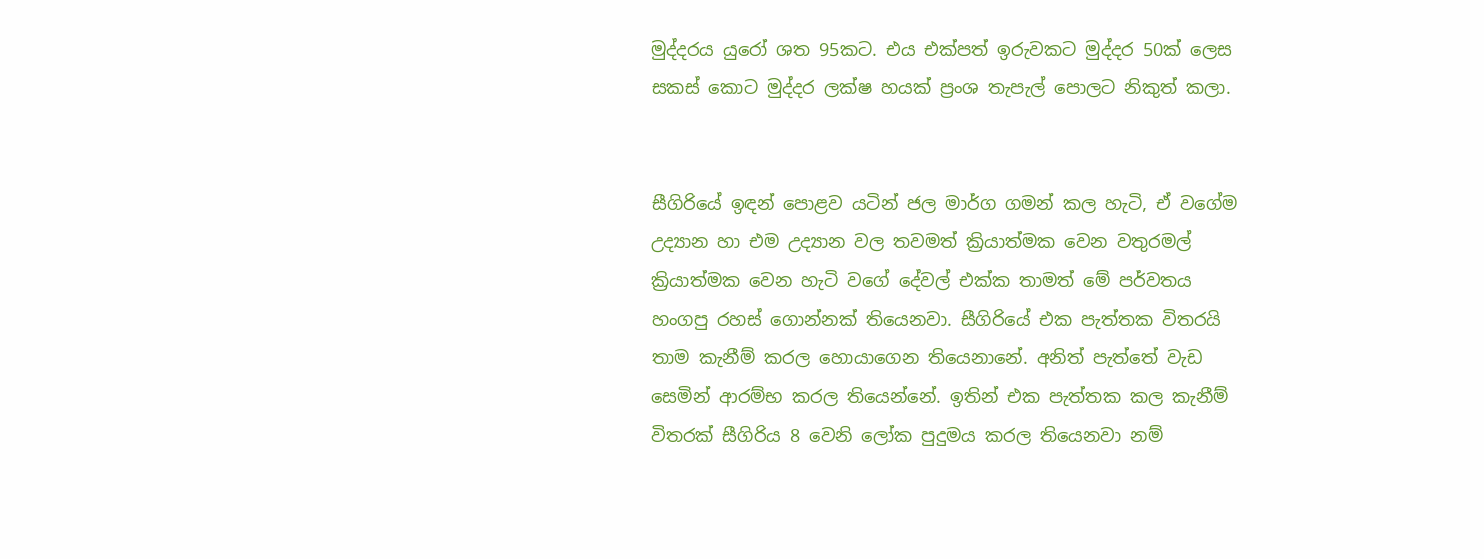මුද්දරය යුරෝ ශත 95කට. එය එක්පත් ඉරුවකට මුද්දර 50ක් ලෙස සකස් කොට මුද්දර ලක්ෂ හයක් ප්‍රංශ තැපැල් පොලට නිකුත් කලා.


සීගිරියේ ඉඳන් පොළව යටින් ජල මාර්ග ගමන් කල හැටි, ඒ වගේම උද්‍යාන හා එම උද්‍යාන වල තවමත් ක්‍රියාත්මක වෙන වතුරමල් ක්‍රියාත්මක වෙන හැටි වගේ දේවල් එක්ක තාමත් මේ පර්වතය හංගපු රහස් ගොන්නක් තියෙනවා. සීගිරියේ එක පැත්තක විතරයි තාම කැනීම් කරල හොයාගෙන තියෙනානේ. අනිත් පැත්තේ වැඩ සෙමින් ආරම්භ කරල තියෙන්නේ. ඉතින් එක පැත්තක කල කැනීම් විතරක් සීගිරිය 8 වෙනි ලෝක පුදුමය කරල තියෙනවා නම්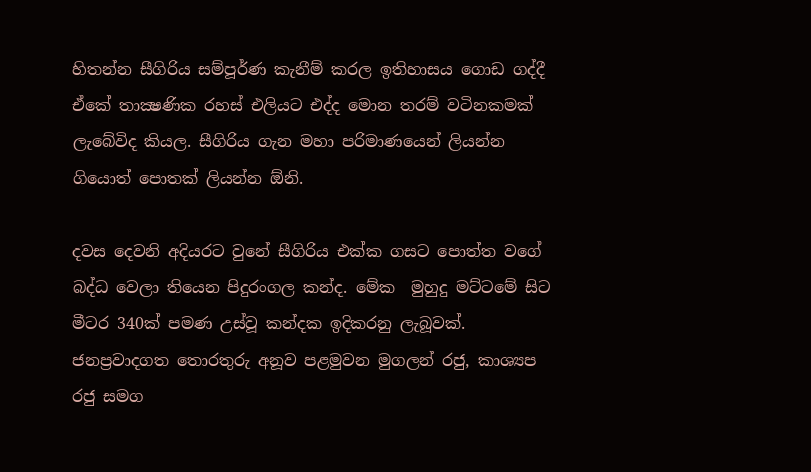හිතන්න සීගිරිය සම්පූර්ණ කැනීම් කරල ඉතිහාසය ගොඩ ගද්දී ඒකේ තාක්‍ෂණික රහස් එලියට එද්ද මොන තරම් වටිනකමක් ලැබේවිද කියල. සීගිරිය ගැන මහා පරිමාණයෙන් ලියන්න ගියොත් පොතක් ලියන්න ඕනි.

දවස දෙවනි අදියරට වුනේ සීගිරිය එක්ක ගසට පොත්ත වගේ බද්ධ වෙලා තියෙන පිදුරංගල කන්ද. මේක  මුහුදු මට්ටමේ සිට මීටර 340ක් පමණ උස්වූ කන්දක ඉදිකරනු ලැබූවක්. ජනප්‍රවාදගත තොරතුරු අනූව පළමුවන මුගලන් රජු, කාශ්‍යප රජු සමග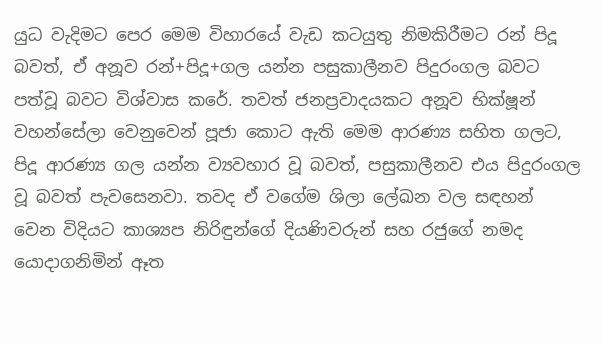යුධ වැදිමට පෙර මෙම විහාරයේ වැඩ කටයුතු නිමකිරීමට රන් පිදූ බවත්, ඒ අනූව රන්+පිදූ+ගල යන්න පසුකාලීනව පිදුරංගල බවට පත්වූ බවට විශ්වාස කරේ. තවත් ජනප්‍රවාදයකට අනූව භික්ෂූන් වහන්සේලා වෙනුවෙන් පූජා කොට ඇති මෙම ආරණ්‍ය සහිත ගලට, පිදූ ආරණ්‍ය ගල යන්න ව්‍යවහාර වූ බවත්, පසුකාලීනව එය පිදුරංගල වූ බවත් පැවසෙනවා. තවද ඒ වගේම ශිලා ලේඛන වල සඳහන් වෙන විදියට කාශ්‍යප නිරිඳුන්ගේ දියණිවරුන් සහ රජුගේ නමද යොදාගනිමින් ඈත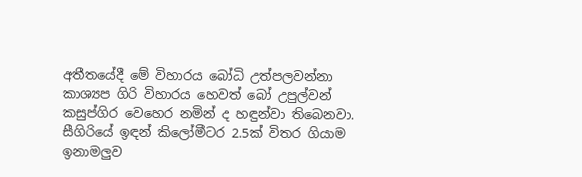අතීතයේදී මේ විහාරය බෝධි උත්පලවන්නා කාශ්‍යප ගිරි විහාරය හෙවත් බෝ උපුල්වන් කසුප්ගිර වෙහෙර නමින් ද හඳුන්වා තිබෙනවා. සීගිරියේ ඉඳන් කිලෝමීටර 2.5ක් විතර ගියාම ඉනාමලුව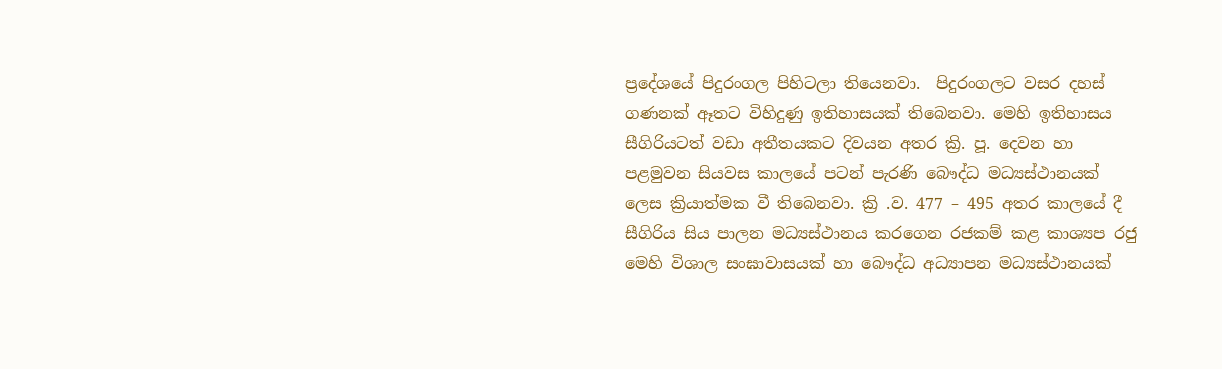ප්‍රදේශයේ පිදුරංගල පිහිටලා තියෙනවා.  පිදුරංගලට වසර දහස් ගණනක් ඈතට විහිදුණු ඉතිහාසයක් තිබෙනවා. මෙහි ඉතිහාසය සීගිරියටත් වඩා අතීතයකට දිවයන අතර ක්‍රි. පූ. දෙවන හා පළමුවන සියවස කාලයේ පටන් පැරණි බෞද්ධ මධ්‍යස්ථානයක් ලෙස ක්‍රියාත්මක වී තිබෙනවා. ක්‍රි .ව. 477 – 495 අතර කාලයේ දී සීගිරිය සිය පාලන මධ්‍යස්ථානය කරගෙන රජකම් කළ කාශ්‍යප රජු මෙහි විශාල සංඝාවාසයක් හා බෞද්ධ අධ්‍යාපන මධ්‍යස්ථානයක්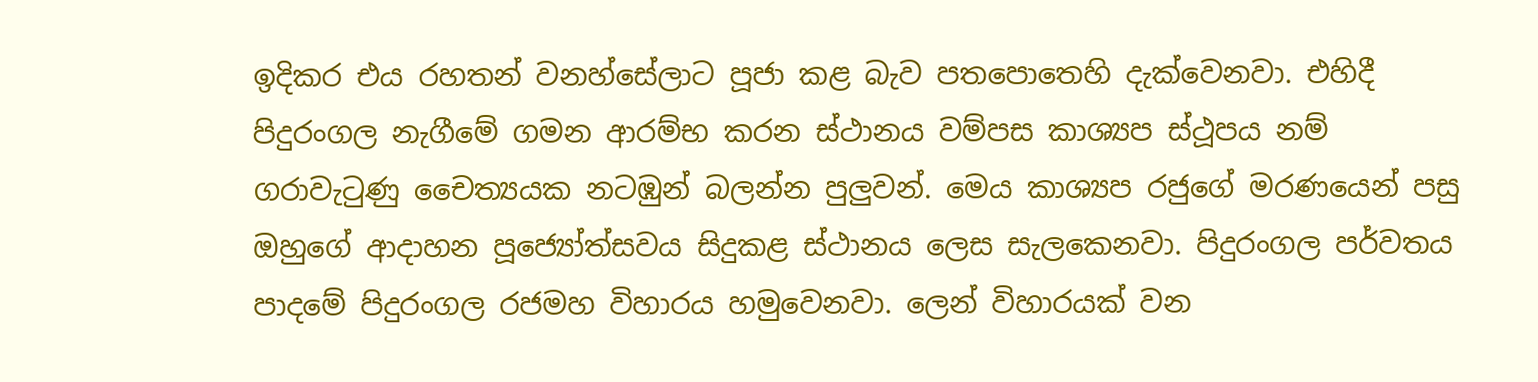ඉදිකර එය රහතන් වනහ්සේලාට පූජා කළ බැව පතපොතෙහි දැක්වෙනවා. එහිදී පිදුරංගල නැගීමේ ගමන ආරම්භ කරන ස්ථානය වම්පස කාශ්‍යප ස්ථූපය නම් ගරාවැටුණු චෛත්‍යයක නටඹුන් බලන්න පුලුවන්. මෙය කාශ්‍යප රජුගේ මරණයෙන් පසු ඔහුගේ ආදාහන පූජ්‍යෝත්සවය සිදුකළ ස්ථානය ලෙස සැලකෙනවා. පිදුරංගල පර්වතය පාදමේ පිදුරංගල රජමහ විහාරය හමුවෙනවා. ලෙන් විහාරයක් වන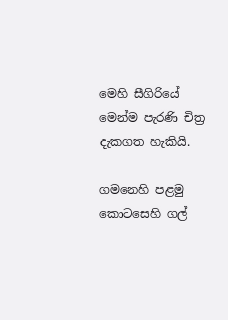මෙහි සීගිරියේ මෙන්ම පැරණි චිත්‍ර දැකගත හැකියි.

ගමනෙහි පළමු කොටසෙහි ගල්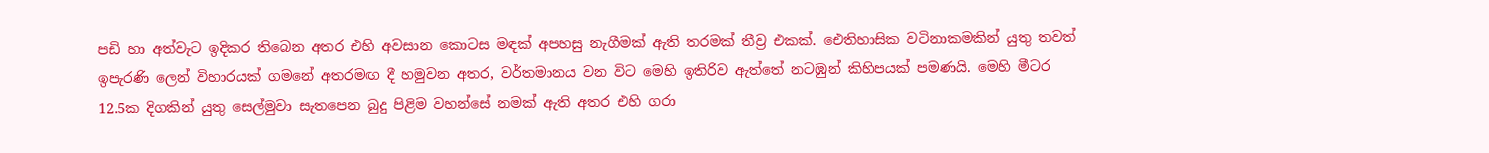පඩි හා අත්වැට ඉදිකර තිබෙන අතර එහි අවසාන කොටස මඳක් අපහසු නැගීමක් ඇති තරමක් තීව්‍ර එකක්. ඓතිහාසික වටිනාකමකින් යුතු තවත් ඉපැරණි ලෙන් විහාරයක් ගමනේ අතරමඟ දී හමුවන අතර, වර්තමානය වන විට මෙහි ඉතිරිව ඇත්තේ නටඹුන් කිහිපයක් පමණයි. මෙහි මීටර 12.5ක දිගකින් යුතු සෙල්මුවා සැතපෙන බුදු පිළිම වහන්සේ නමක් ඇති අතර එහි ගරා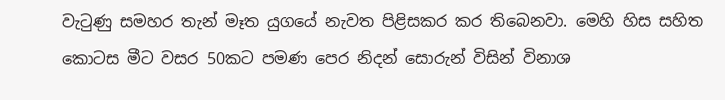වැටුණු සමහර තැන් මෑත යුගයේ නැවත පිළිසකර කර තිබෙනවා. මෙහි හිස සහිත කොටස මීට වසර 50කට පමණ පෙර නිදන් සොරුන් විසින් විනාශ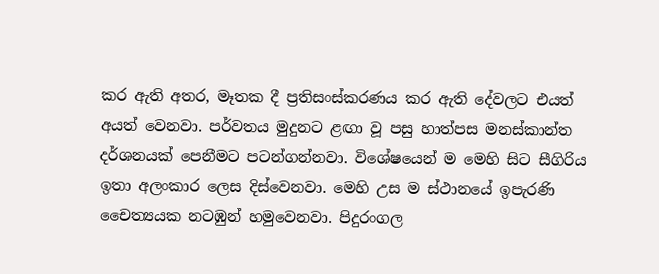කර ඇති අතර, මෑතක දී ප්‍රතිසංස්කරණය කර ඇති දේවලට එයත් අයත් වෙනවා. පර්වතය මුදුනට ළඟා වූ පසු හාත්පස මනස්කාන්ත දර්ශනයක් පෙනීමට පටන්ගන්නවා. විශේෂයෙන් ම මෙහි සිට සීගිරිය ඉතා අලංකාර ලෙස දිස්වෙනවා. මෙහි උස ම ස්ථානයේ ඉපැරණි චෛත්‍යයක නටඹුන් හමුවෙනවා. පිදුරංගල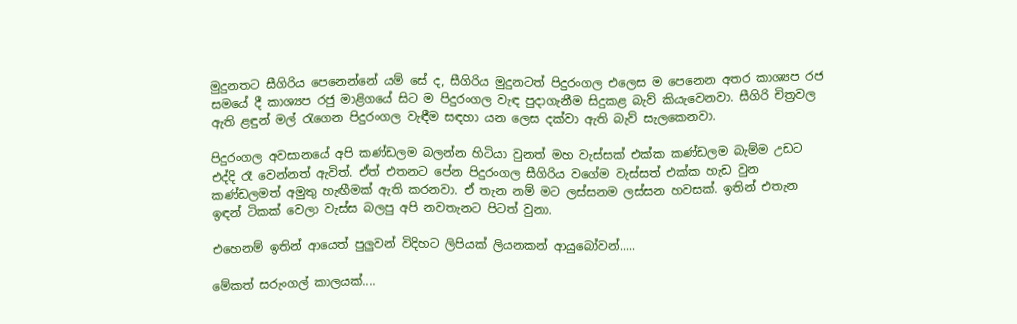මුදුනතට සීගිරිය පෙනෙන්නේ යම් සේ ද, සීගිරිය මුදුනටත් පිදුරංගල එලෙස ම පෙනෙන අතර කාශ්‍යප රජ සමයේ දී කාශ්‍යප රජු මාළිගයේ සිට ම පිදුරංගල වැඳ පුදාගැනීම සිදුකළ බැව් කියැවෙනවා. සීගිරි චිත්‍රවල ඇති ළඳුන් මල් රැගෙන පිදුරංගල වැඳීම සඳහා යන ලෙස දක්වා ඇති බැව් සැලකෙනවා.

පිදුරංගල අවසානයේ අපි කණ්ඩලම බලන්න හිටියා වුනත් මහ වැස්සක් එක්ක කණ්ඩලම බැම්ම උඩට එද්දි රෑ වෙන්නත් ඇවිත්. ඒත් එතනට පේන පිදුරංගල සීගිරිය වගේම වැස්සත් එක්ක හැඩ වුන කණ්ඩලමත් අමුතු හැඟීමක් ඇති කරනවා. ඒ තැන නම් මට ලස්සනම ලස්සන හවසක්. ඉතින් එතැන ඉඳන් ටිකක් වෙලා වැස්ස බලපු අපි නවතැනට පිටත් වුනා.

එහෙනම් ඉතින් ආයෙත් පුලුවන් විදිහට ලිපියක් ලියනකන් ආයුබෝවන්.....

මේකත් සරුංගල් කාලයක්....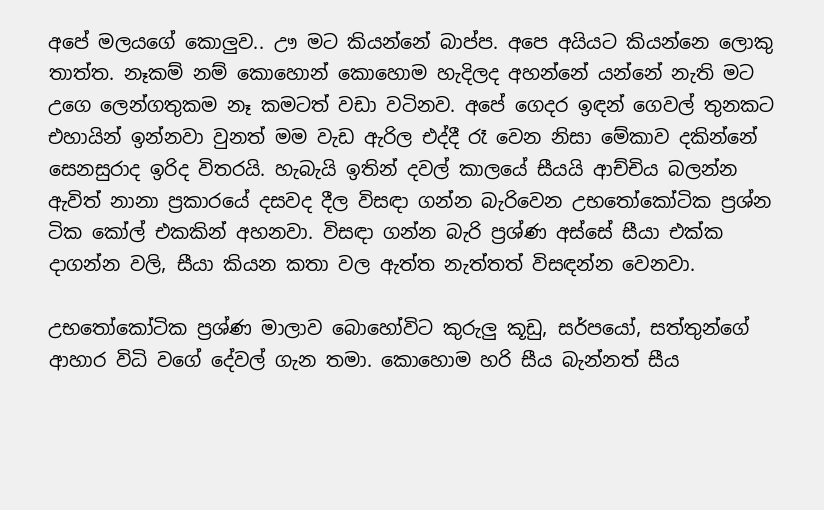අපේ මලයගේ කොලුව.. ඌ මට කියන්නේ බාප්ප. අපෙ අයියට කියන්නෙ ලොකු තාත්ත. නෑකම් නම් කොහොන් කොහොම හැදිලද අහන්නේ යන්නේ නැති මට උගෙ ලෙන්ගතුකම නෑ කමටත් වඩා වටිනව. අපේ ගෙදර ඉඳන් ගෙවල් තුනකට එහායින් ඉන්නවා වුනත් මම වැඩ ඇරිල එද්දී රෑ වෙන නිසා මේකාව දකින්නේ සෙනසුරාද ඉරිද විතරයි. හැබැයි ඉතින් දවල් කාලයේ සීයයි ආච්චිය බලන්න ඇවිත් නානා ප්‍රකාරයේ දසවද දීල විසඳා ගන්න බැරිවෙන උභතෝකෝටික ප්‍රශ්න ටික කෝල් එකකින් අහනවා. විසඳා ගන්න බැරි ප්‍රශ්ණ අස්සේ සීයා එක්ක දාගන්න වලි, සීයා කියන කතා වල ඇත්ත නැත්තත් විසඳන්න වෙනවා.

උභතෝකෝටික ප්‍රශ්ණ මාලාව බොහෝවිට කුරුලු කූඩු, සර්පයෝ, සත්තුන්ගේ ආහාර විධි වගේ දේවල් ගැන තමා. කොහොම හරි සීය බැන්නත් සීය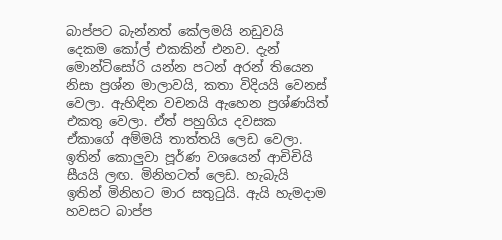බාප්පට බැන්නත් කේලමයි නඩුවයි දෙකම කෝල් එකකින් එනව. දැන් මොන්ටිසෝරි යන්න පටන් අරන් තියෙන නිසා ප්‍රශ්න මාලාවයි, කතා විදියයි වෙනස් වෙලා. ඇහිඳින වචනයි ඇහෙන ප්‍රශ්ණයිත් එකතු වෙලා. ඒත් පහුගිය දවසක ඒකාගේ අම්මයි තාත්තයි ලෙඩ වෙලා. ඉතින් කොලුවා පූර්ණ වශයෙන් ආචිචියි සීයයි ලඟ. මිනිහටත් ලෙඩ. හැබැයි ඉතින් මිනිහට මාර සතුටුයි. ඇයි හැමදාම හවසට බාප්ප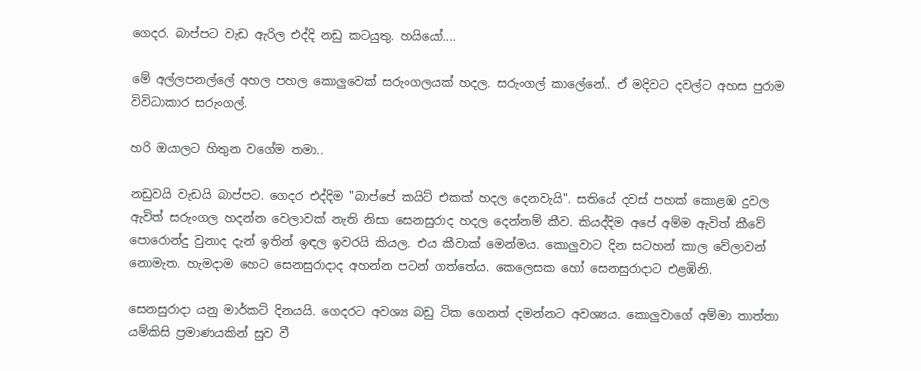ගෙදර. බාප්පට වැඩ ඇරිල එද්දි නඩු කටයුතු. හයියෝ....

මේ අල්ලපනල්ලේ අහල පහල කොලුවෙක් සරුංගලයක් හදල. සරුංගල් කාලේනේ.. ඒ මදිවට දවල්ට අහස පුරාම විවිධාකාර සරුංගල්.

හරි ඔයාලට හිතුන වගේම තමා..

නඩුවයි වැඩයි බාප්පට. ගෙදර එද්දිම "බාප්පේ කයිට් එකක් හදල දෙනවැයි". සතියේ දවස් පහක් කොළඹ දුවල ඇවිත් සරුංගල හදන්න වෙලාවක් නැති නිසා සෙනසුරාද හදල දෙන්නම් කීව. කියද්දිම අපේ අම්ම ඇවිත් කීවේ පොරොන්දු වුනාද දැන් ඉතින් ඉඳල ඉවරයි කියල. එය කීවාක් මෙන්මය. කොලුවාට දින සටහන් කාල වේලාවන් නොමැත. හැමදාම හෙට සෙනසුරාදාද අහන්න පටන් ගත්තේය. කෙලෙසක හෝ සෙනසුරාදාට එළඹිනි.

සෙනසුරාදා යනු මාර්කට් දිනයයි. ගෙදරට අවශ්‍ය බඩු ටික ගෙනත් දමන්නට අවශ්‍යය. කොලුවාගේ අම්මා තාත්තා යම්කිසි ප්‍රමාණයකින් සුව වී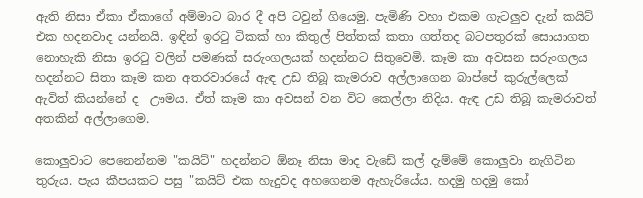ඇති නිසා ඒකා ඒකාගේ අම්මාට බාර දී අපි ටවුන් ගියෙමු. පැමිණි වහා එකම ගැටලුව දැන් කයිට් එක හදනවාද යන්නයි. ඉඳින් ඉරටු ටිකක් හා කිතුල් පිත්තක් කතා ගත්තද බටපතුරක් සොයාගත නොහැකි නිසා ඉරටු වලින් පමණක් සරුංගලයක් හදන්නට සිතුවෙමි. කෑම කා අවසන සරුංගලය හදන්නට සිතා කෑම කන අතරවාරයේ ඇඳ උඩ තිබූ කැමරාව අල්ලාගෙන බාප්පේ කුරුල්ලෙක් ඇවිත් කියන්නේ ද  ඌමය. ඒත් කෑම කා අවසන් වන විට කෙල්ලා නිදිය. ඇඳ උඩ තිබූ කැමරාවත් අතකින් අල්ලාගෙම.

කොලුවාට පෙනෙන්නම "කයිට්" හදන්නට ඕනෑ නිසා මාද වැඩේ කල් දැම්මේ කොලුවා නැගිටින තුරුය. පැය කීපයකට පසු "කයිට් එක හැදුවද අහගෙනම ඇහැරියේය. හදමු හදමු කෝ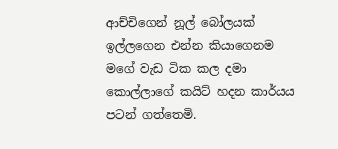ආච්චිගෙන් නූල් බෝලයක් ඉල්ලගෙන එන්න කියාගෙනම මගේ වැඩ ටික කල දමා කොල්ලාගේ කයිට් හදන කාර්යය පටන් ගත්තෙමි.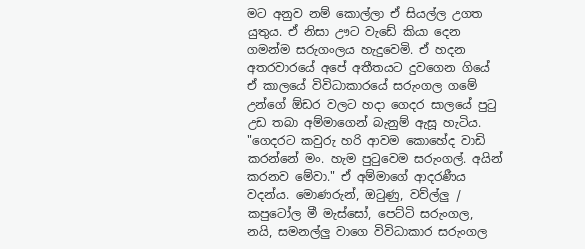මට අනුව නම් කොල්ලා ඒ සියල්ල උගත යුතුය. ඒ නිසා ඌට වැඩේ කියා දෙන ගමන්ම සරුගංලය හැදුවෙමි. ඒ හදන අතරවාරයේ අපේ අතීතයට දුවගෙන ගියේ ඒ කාලයේ විවිධාකාරයේ සරුංගල ගමේ උන්ගේ ඕඩර වලට හදා ගෙදර සාලයේ පුටු උඩ තබා අම්මාගෙන් බැනුම් ඇසූ හැටිය. "ගෙදරට කවුරු හරි ආවම කොහේද වාඩි කරන්නේ මං. හැම පුටුවෙම සරුංගල්. අයින් කරනව මේවා." ඒ අම්මාගේ ආදරණීය වදන්ය. මොණරුන්, ඔටුණු, වව්ල්ලු / කපුටෝල මී මැස්සෝ, පෙට්ටි සරුංගල, නයි, සමනල්ලු වාගෙ විවිධාකාර සරුංගල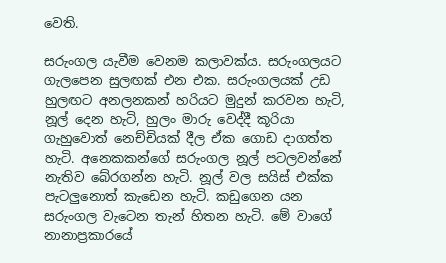වෙති.

සරුංගල යැවීම වෙනම කලාවක්ය. සරුංගලයට ගැලපෙන සුලඟක් එන එක. සරුංගලයක් උඩ හුලඟට අනලනකන් හරියට මුදුන් කරවන හැටි, නූල් දෙන හැටි, හුලං මාරු වෙද්දී කූරියා ගැහුවොත් නෙච්චියක් දීල ඒක ගොඩ දාගත්ත හැටි. අනෙකකන්ගේ සරුංගල නූල් පටලවන්නේ නැතිව බේරගන්න හැටි. නූල් වල සයිස් එක්ක පැටලුනොත් කැඩෙන හැටි. කඩුගෙන යන සරුංගල වැටෙන තැන් හිතන හැටි. මේ වාගේ නානාප්‍රකාරයේ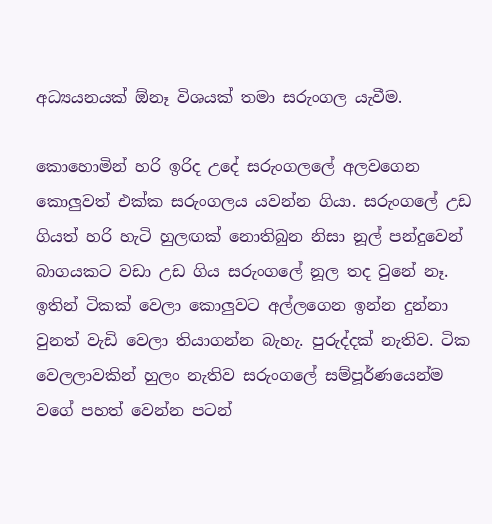අධ්‍යයනයක් ඕනෑ විශයක් තමා සරුංගල යැවීම.

කොහොමින් හරි ඉරිද උදේ සරුංගලලේ අලවගෙන කොලුවත් එක්ක සරුංගලය යවන්න ගියා. සරුංගලේ උඩ ගියත් හරි හැටි හුලඟක් නොතිබුන නිසා නූල් පන්දුවෙන් බාගයකට වඩා උඩ ගිය සරුංගලේ නූල තද වුනේ නෑ. ඉතින් ටිකක් වෙලා කොලුවට අල්ලගෙන ඉන්න දුන්නා වුනත් වැඩි වෙලා තියාගන්න බැහැ. පුරුද්දක් නැතිව. ටික වෙලලාවකින් හුලං නැතිව සරුංගලේ සම්පූර්ණයෙන්ම වගේ පහත් වෙන්න පටන්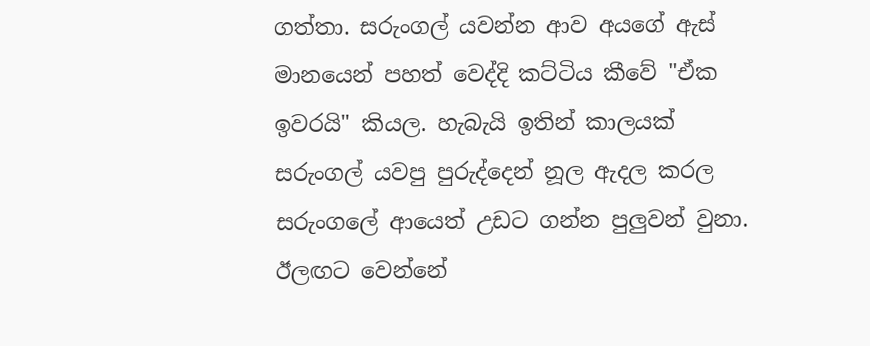ගත්තා. සරුංගල් යවන්න ආව අයගේ ඇස් මානයෙන් පහත් වෙද්දි කට්ටිය කීවේ "ඒක ඉවරයි" කියල. හැබැයි ඉතින් කාලයක් සරුංගල් යවපු පුරුද්දෙන් නූල ඇදල කරල සරුංගලේ ආයෙත් උඩට ගන්න පුලුවන් වුනා. ඊලඟට වෙන්නේ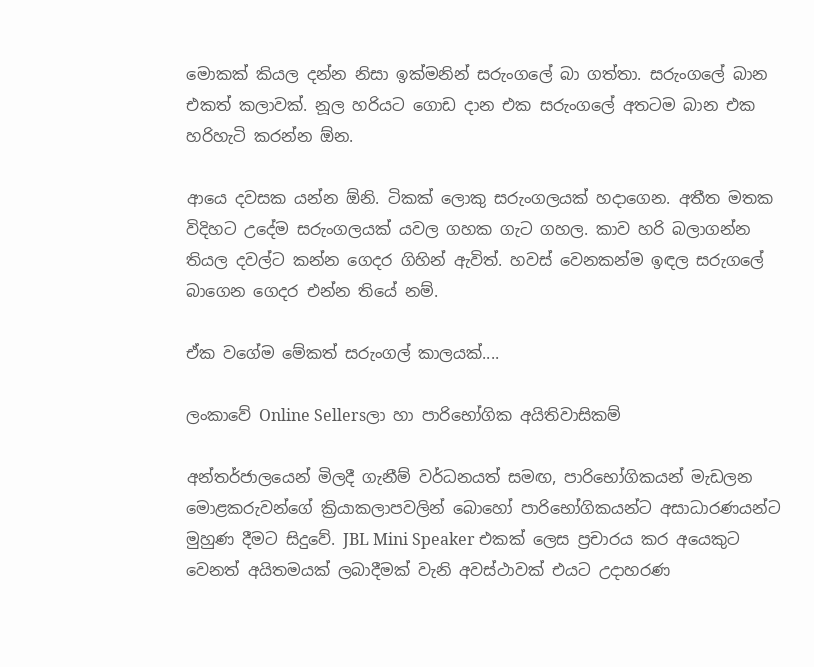මොකක් කියල දන්න නිසා ඉක්මනින් සරුංගලේ බා ගත්තා. සරුංගලේ බාන එකත් කලාවක්. නූල හරියට ගොඩ දාන එක සරුංගලේ අතටම බාන එක හරිහැටි කරන්න ඕන.

ආයෙ දවසක යන්න ඕනි. ටිකක් ලොකු සරුංගලයක් හදාගෙන. අතීත මතක විදිහට උදේම සරුංගලයක් යවල ගහක ගැට ගහල. කාව හරි බලාගන්න තියල දවල්ට කන්න ගෙදර ගිහින් ඇවිත්. හවස් වෙනකන්ම ඉඳල සරුගලේ බාගෙන ගෙදර එන්න තියේ නම්.

ඒක වගේම මේකත් සරුංගල් කාලයක්....

ලංකාවේ Online Sellersලා හා පාරිභෝගික අයිතිවාසිකම්

අන්තර්ජාලයෙන් මිලදී ගැනීම් වර්ධනයත් සමඟ, පාරිභෝගිකයන් මැඩලන මොළකරුවන්ගේ ක්‍රියාකලාපවලින් බොහෝ පාරිභෝගිකයන්ට අසාධාරණයන්ට මුහුණ දීමට සිදුවේ. JBL Mini Speaker එකක් ලෙස ප්‍රචාරය කර අයෙකුට වෙනත් අයිතමයක් ලබාදීමක් වැනි අවස්ථාවක් එයට උදාහරණ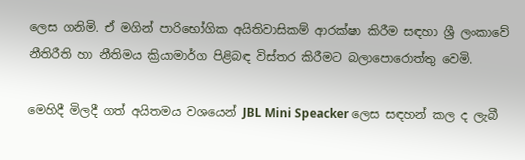ලෙස ගනිමි. ඒ මගින් පාරිභෝගික අයිතිවාසිකම් ආරක්ෂා කිරීම සඳහා ශ්‍රී ලංකාවේ නීතිරීති හා නීතිමය ක්‍රියාමාර්ග පිළිබඳ විස්තර කිරීමට බලාපොරොත්තු වෙමි.

මෙහිදී මිලදී ගත් අයිතමය වශයෙන් JBL Mini Speacker ලෙස සඳහන් කල ද ලැබී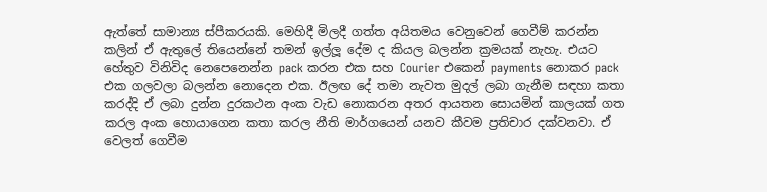ඇත්තේ සාමාන්‍ය ස්පීකරයකි. මෙහිදී මිලදී ගත්ත අයිතමය වෙනුවෙන් ගෙවීම් කරන්න කලින් ඒ ඇතුලේ තියෙන්නේ තමන් ඉල්ලූ දේම ද කියල බලන්න ක්‍රමයක් නැහැ. එයට හේතුව විනිවිද නෙපෙනෙන්න pack කරන එක සහ Courier එකෙන් payments නොකර pack එක ගලවලා බලන්න නොදෙන එක. ඊලඟ දේ තමා නැවත මුදල් ලබා ගැනීම සඳහා කතා කරද්දි ඒ ලබා දුන්න දුරකථන අංක වැඩ නොකරන අතර ආයතන සොයමින් කාලයක් ගත කරල අංක හොයාගෙන කතා කරල නීති මාර්ගයෙන් යනව කීවම ප්‍රතිචාර දක්වනවා. ඒ වෙලත් ගෙවීම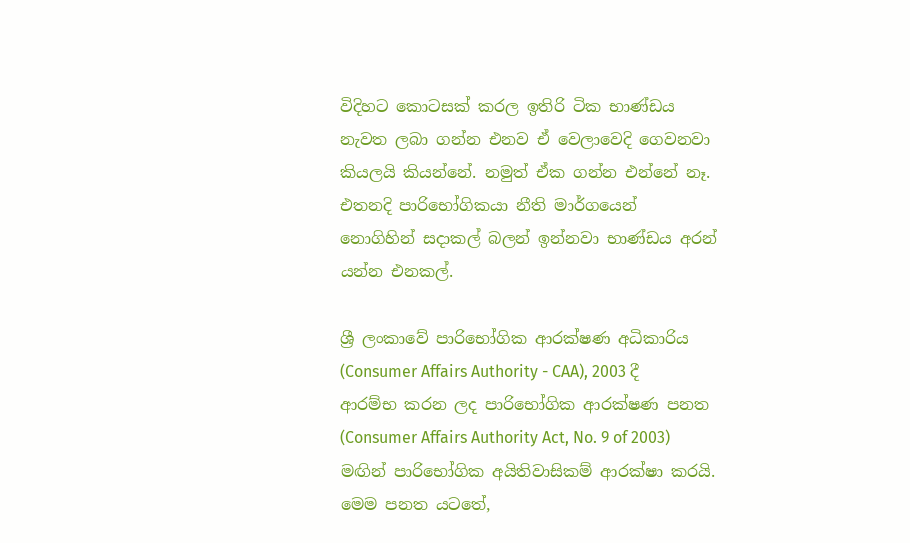විදිහට කොටසක් කරල ඉතිරි ටික භාණ්ඩය නැවත ලබා ගන්න එනව ඒ වෙලාවෙදි ගෙවනවා කියලයි කියන්නේ. නමුත් ඒක ගන්න එන්නේ නෑ. එතනදි පාරිභෝගිකයා නීති මාර්ගයෙන් නොගිහින් සදාකල් බලන් ඉන්නවා භාණ්ඩය අරන් යන්න එනකල්.

ශ්‍රී ලංකාවේ පාරිභෝගික ආරක්ෂණ අධිකාරිය (Consumer Affairs Authority - CAA), 2003 දී ආරම්භ කරන ලද පාරිභෝගික ආරක්ෂණ පනත (Consumer Affairs Authority Act, No. 9 of 2003) මඟින් පාරිභෝගික අයිතිවාසිකම් ආරක්ෂා කරයි. මෙම පනත යටතේ,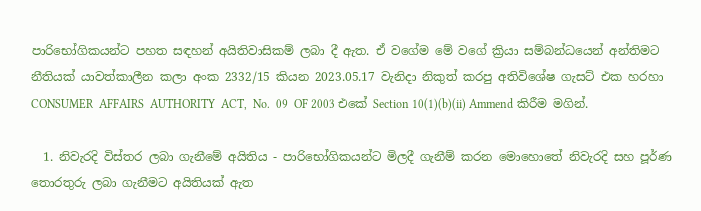පාරිභෝගිකයන්ට පහත සඳහන් අයිතිවාසිකම් ලබා දී ඇත. ඒ වගේම මේ වගේ ක්‍රියා සම්බන්ධයෙන් අන්තිමට නීතියක් යාවත්කාලීන කලා අංක 2332/15 කියන 2023.05.17 වැනිදා නිකුත් කරපු අතිවිශේෂ ගැසට් එක හරහා CONSUMER  AFFAIRS  AUTHORITY  ACT,  No.  09  OF 2003 එකේ Section 10(1)(b)(ii) Ammend කිරීම මගින්.

  1. නිවැරදි විස්තර ලබා ගැනීමේ අයිතිය - පාරිභෝගිකයන්ට මිලදී ගැනීම් කරන මොහොතේ නිවැරදි සහ පූර්ණ තොරතුරු ලබා ගැනීමට අයිතියක් ඇත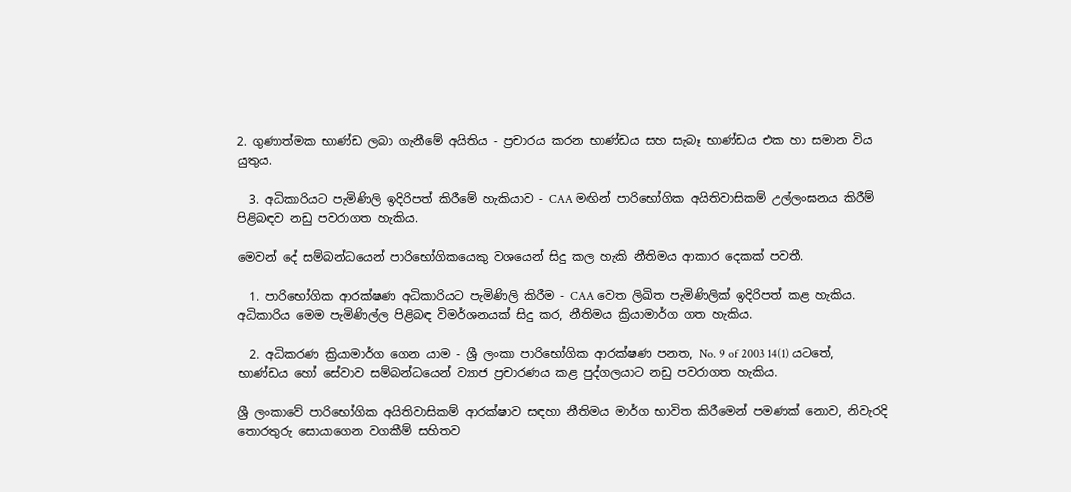2. ගුණාත්මක භාණ්ඩ ලබා ගැනීමේ අයිතිය - ප්‍රචාරය කරන භාණ්ඩය සහ සැබෑ භාණ්ඩය එක හා සමාන විය යුතුය.

  3. අධිකාරියට පැමිණිලි ඉදිරිපත් කිරීමේ හැකියාව - CAA මඟින් පාරිභෝගික අයිතිවාසිකම් උල්ලංඝනය කිරීම් පිළිබඳව නඩු පවරාගත හැකිය.

මෙවන් දේ සම්බන්ධයෙන් පාරිභෝගිකයෙකු වශයෙන් සිදු කල හැකි නීතිමය ආකාර දෙකක් පවතී.

  1. පාරිභෝගික ආරක්ෂණ අධිකාරියට පැමිණිලි කිරීම - CAA වෙත ලිඛිත පැමිණිලික් ඉදිරිපත් කළ හැකිය. අධිකාරිය මෙම පැමිණිල්ල පිළිබඳ විමර්ශනයක් සිදු කර, නීතිමය ක්‍රියාමාර්ග ගත හැකිය.

  2. අධිකරණ ක්‍රියාමාර්ග ගෙන යාම - ශ්‍රී ලංකා පාරිභෝගික ආරක්ෂණ පනත, No. 9 of 2003 14(1) යටතේ, භාණ්ඩය හෝ සේවාව සම්බන්ධයෙන් ව්‍යාජ ප්‍රචාරණය කළ පුද්ගලයාට නඩු පවරාගත හැකිය.

ශ්‍රී ලංකාවේ පාරිභෝගික අයිතිවාසිකම් ආරක්ෂාව සඳහා නීතිමය මාර්ග භාවිත කිරීමෙන් පමණක් නොව, නිවැරදි තොරතුරු සොයාගෙන වගකීම් සහිතව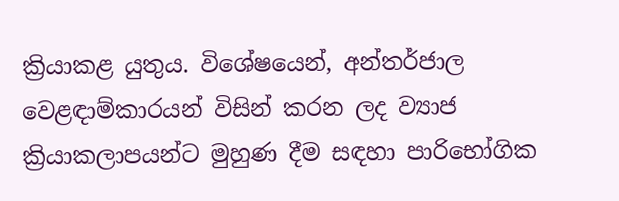ක්‍රියාකළ යුතුය. විශේෂයෙන්, අන්තර්ජාල වෙළඳාම්කාරයන් විසින් කරන ලද ව්‍යාජ ක්‍රියාකලාපයන්ට මුහුණ දීම සඳහා පාරිභෝගික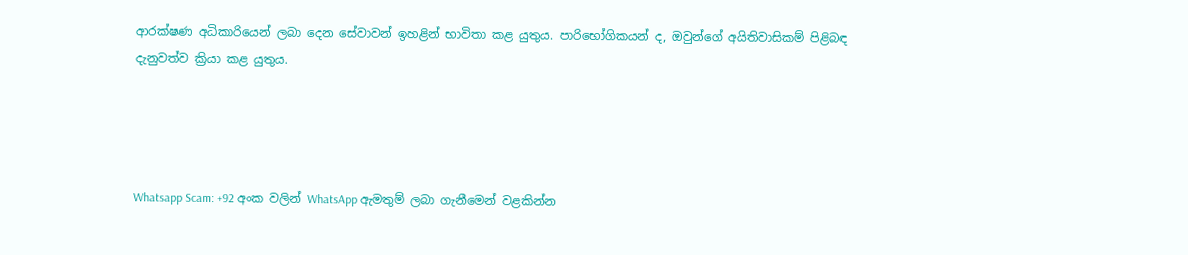ආරක්ෂණ අධිකාරියෙන් ලබා දෙන සේවාවන් ඉහළින් භාවිතා කළ යුතුය. පාරිභෝගිකයන් ද, ඔවුන්ගේ අයිතිවාසිකම් පිළිබඳ දැනුවත්ව ක්‍රියා කළ යුතුය.




Whatsapp Scam: +92 අංක වලින් WhatsApp ඇමතුම් ලබා ගැනීමෙන් වළකින්න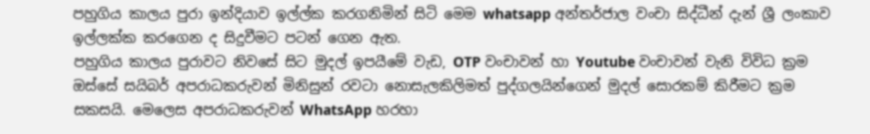පහුගිය කාලය පුරා ඉන්දියාව ඉල්ල්ක කරගනිමින් සිටි මෙම whatsapp අන්තර්ජාල වංචා සිද්ධීන් දැන් ශ්‍රී ලංකාව ඉල්ලක්ක කරගෙන ද සිදුවීමට පටන් ගෙන ඇත.
පහුගිය කාලය පුරාවට නිවසේ සිට මුදල් ඉපයීමේ වැඩ, OTP වංචාවන් හා Youtube වංචාවන් වැනි විවිධ ක්‍රම ඔස්සේ සයිබර් අපරාධකරුවන් මිනිසුන් රවටා නොසැලකිලිමත් පුද්ගලයින්ගෙන් මුදල් සොරකම් කිරීමට ක්‍රම සකසයි. මෙලෙස අපරාධකරුවන් WhatsApp හරහා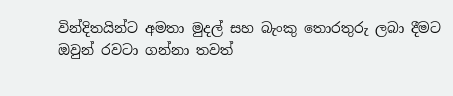වින්දිතයින්ට අමතා මුදල් සහ බැංකු තොරතුරු ලබා දීමට ඔවුන් රවටා ගන්නා තවත්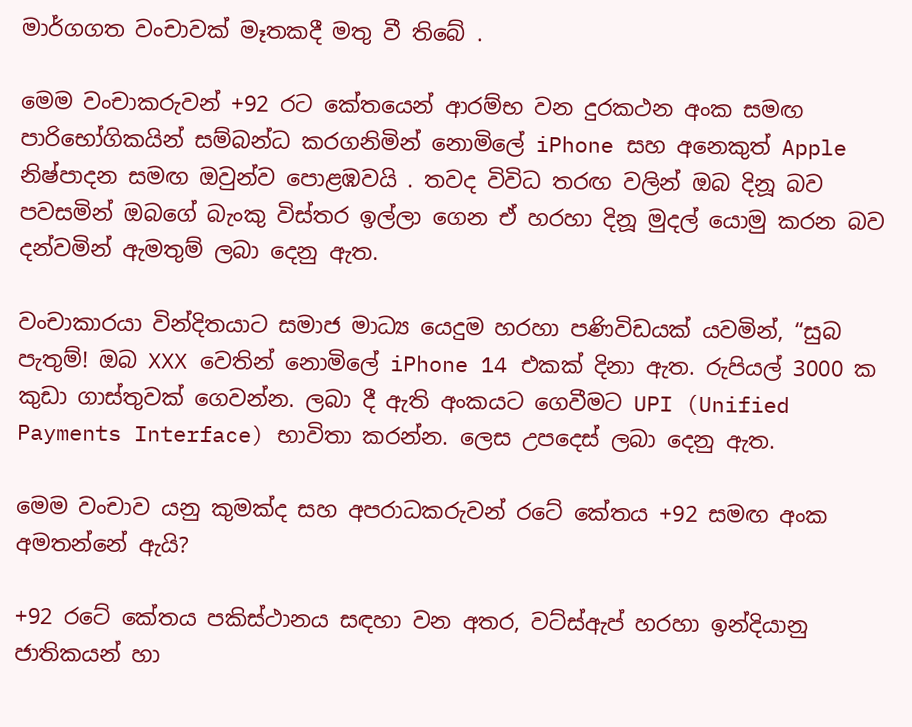මාර්ගගත වංචාවක් මෑතකදී මතු වී තිබේ .

මෙම වංචාකරුවන් +92 රට කේතයෙන් ආරම්භ වන දුරකථන අංක සමඟ පාරිභෝගිකයින් සම්බන්ධ කරගනිමින් නොමිලේ iPhone සහ අනෙකුත් Apple නිෂ්පාදන සමඟ ඔවුන්ව පොළඹවයි . තවද විවිධ තරඟ වලින් ඔබ දිනූ බව පවසමින් ඔබගේ බැංකු විස්තර ඉල්ලා ගෙන ඒ හරහා දිනූ මුදල් යොමු කරන බව දන්වමින් ඇමතුම් ලබා දෙනු ඇත.

වංචාකාරයා වින්දිතයාට සමාජ මාධ්‍ය යෙදුම හරහා පණිවිඩයක් යවමින්, “සුබ පැතුම්! ඔබ XXX වෙතින් නොමිලේ iPhone 14 එකක් දිනා ඇත. රුපියල් 3000 ක කුඩා ගාස්තුවක් ගෙවන්න. ලබා දී ඇති අංකයට ගෙවීමට UPI (Unified Payments Interface) භාවිතා කරන්න. ලෙස උපදෙස් ලබා දෙනු ඇත.

මෙම වංචාව යනු කුමක්ද සහ අපරාධකරුවන් රටේ කේතය +92 සමඟ අංක අමතන්නේ ඇයි?

+92 රටේ කේතය පකිස්ථානය සඳහා වන අතර, වට්ස්ඇප් හරහා ඉන්දියානු ජාතිකයන් හා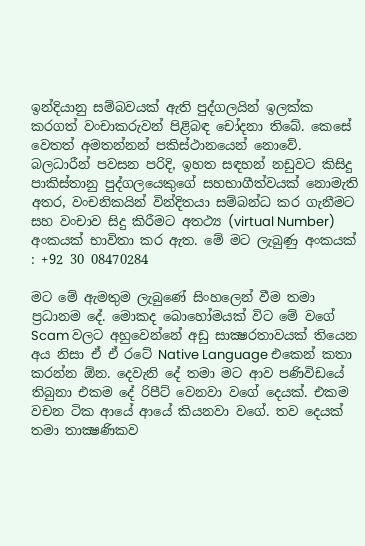ඉන්දියානු සම්බවයක් ඇති පුද්ගලයින් ඉලක්ක කරගත් වංචාකරුවන් පිළිබඳ චෝදනා තිබේ. කෙසේ වෙතත් අමතන්නන් පකිස්ථානයෙන් නොවේ. බලධාරීන් පවසන පරිදි, ඉහත සඳහන් නඩුවට කිසිදු පාකිස්තානු පුද්ගලයෙකුගේ සහභාගීත්වයක් නොමැති අතර, වංචනිකයින් වින්දිතයා සම්බන්ධ කර ගැනීමට සහ වංචාව සිදු කිරීමට අතථ්‍ය (virtual Number) අංකයක් භාවිතා කර ඇත. මේ මට ලැබුණු අංකයක් : +92 30 08470284

මට මේ ඇමතුම ලැබුණේ සිංහලෙන් වීම තමා ප්‍රධානම දේ. මොකද බොහෝමයක් විට මේ වගේ Scam වලට අහුවෙන්නේ අඩු සාක්‍ෂරතාවයක් තියෙන අය නිසා ඒ ඒ රටේ Native Language එකෙන් කතා කරන්න ඕන. දෙවැනි දේ තමා මට ආව පණිවිඩයේ තිබුනා එකම දේ රිපීට් වෙනවා වගේ දෙයක්. එකම වචන ටික ආයේ ආයේ කියනවා වගේ. තව දෙයක් තමා තාක්‍ෂණිකව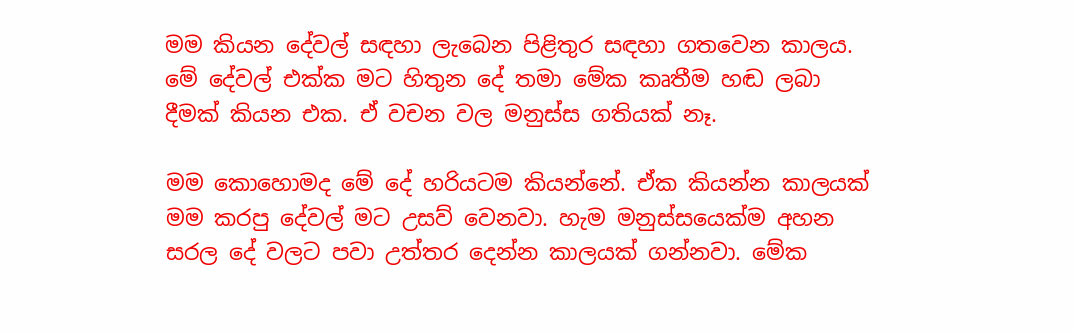මම කියන දේවල් සඳහා ලැබෙන පිළිතුර සඳහා ගතවෙන කාලය. මේ දේවල් එක්ක මට හිතුන දේ තමා මේක කෘතීම හඬ ලබා දීමක් කියන එක. ඒ වචන වල මනුස්ස ගතියක් නෑ.

මම කොහොමද මේ දේ හරියටම කියන්නේ. ඒක කියන්න කාලයක් මම කරපු දේවල් මට උසව් වෙනවා. හැම මනුස්සයෙක්ම අහන සරල දේ වලට පවා උත්තර දෙන්න කාලයක් ගන්නවා. මේක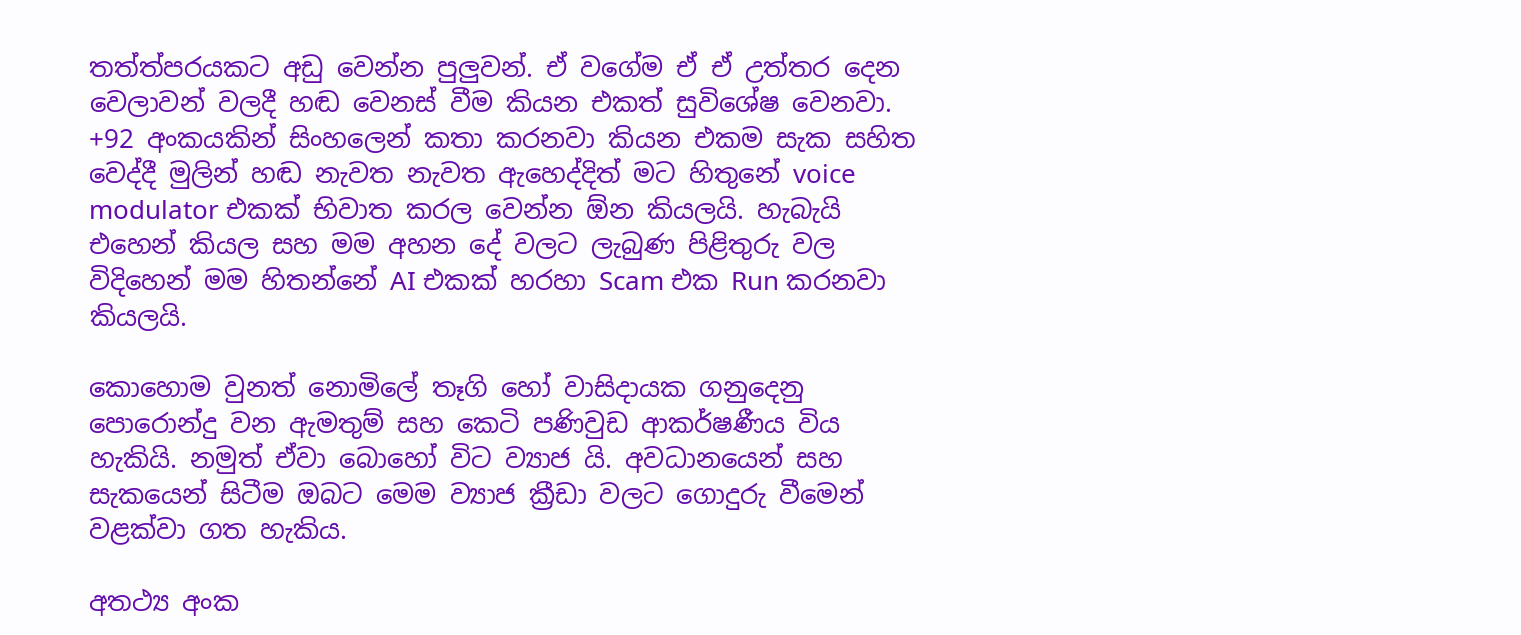තත්ත්පරයකට අඩු වෙන්න පුලුවන්. ඒ වගේම ඒ ඒ උත්තර දෙන වෙලාවන් වලදී හඬ වෙනස් වීම කියන එකත් සුවිශේෂ වෙනවා. +92 අංකයකින් සිංහලෙන් කතා කරනවා කියන එකම සැක සහිත වෙද්දී මුලින් හඬ නැවත නැවත ඇහෙද්දිත් මට හිතුනේ voice modulator එකක් භිවාත කරල වෙන්න ඕන කියලයි. හැබැයි එහෙන් කියල සහ මම අහන දේ වලට ලැබුණ පිළිතුරු වල විදිහෙන් මම හිතන්නේ AI එකක් හරහා Scam එක Run කරනවා කියලයි.

කොහොම වුනත් නොමිලේ තෑගි හෝ වාසිදායක ගනුදෙනු පොරොන්දු වන ඇමතුම් සහ කෙටි පණිවුඩ ආකර්ෂණීය විය හැකියි. නමුත් ඒවා බොහෝ විට ව්‍යාජ යි. අවධානයෙන් සහ සැකයෙන් සිටීම ඔබට මෙම ව්‍යාජ ක්‍රීඩා වලට ගොදුරු වීමෙන් වළක්වා ගත හැකිය.

අතථ්‍ය අංක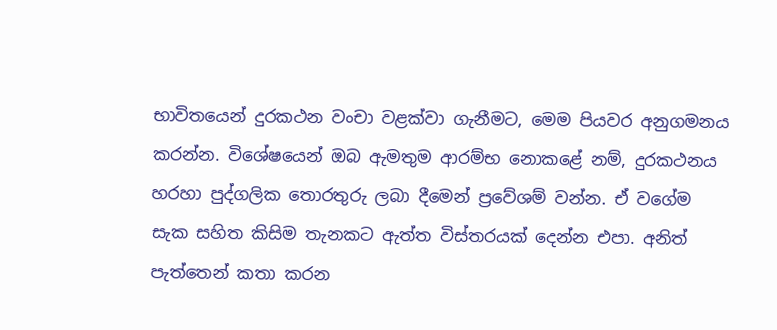භාවිතයෙන් දුරකථන වංචා වළක්වා ගැනීමට, මෙම පියවර අනුගමනය කරන්න. විශේෂයෙන් ඔබ ඇමතුම ආරම්භ නොකළේ නම්, දුරකථනය හරහා පුද්ගලික තොරතුරු ලබා දීමෙන් ප්‍රවේශම් වන්න. ඒ වගේම සැක සහිත කිසිම තැනකට ඇත්ත විස්තරයක් දෙන්න එපා. අනිත් පැත්තෙන් කතා කරන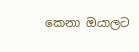කෙනා ඔයාලට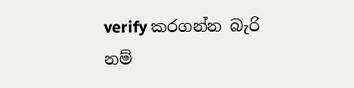verify කරගන්න බැරි නම්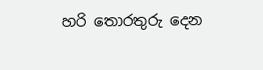හරි තොරතුරු දෙන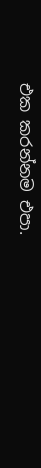එක කරන්නම එපා.